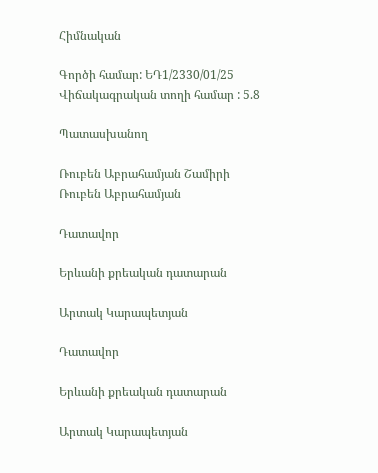Հիմնական

Գործի համար: ԵԴ1/2330/01/25
Վիճակագրական տողի համար : 5.8

Պատասխանող

Ռուբեն Աբրահամյան Շամիրի
Ռուբեն Աբրահամյան

Դատավոր

Երևանի քրեական դատարան

Արտակ Կարապետյան

Դատավոր

Երևանի քրեական դատարան

Արտակ Կարապետյան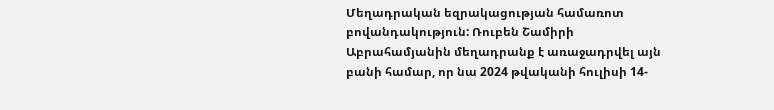Մեղադրական եզրակացության համառոտ բովանդակություն: Ռուբեն Շամիրի Աբրահամյանին մեղադրանք է առաջադրվել այն բանի համար, որ նա 2024 թվականի հուլիսի 14-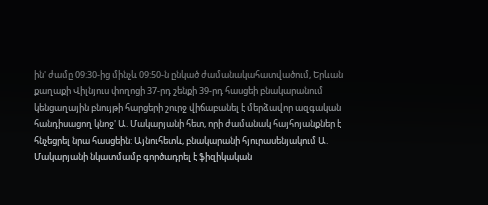ին' ժամը 09:30-ից մինչև 09:50-ն ընկած ժամանակահատվածում, Երևան քաղաքի Վիլնյուս փողոցի 37-րդ շենքի 39-րդ հասցեի բնակարանում կենցաղային բնույթի հարցերի շուրջ վիճաբանել է մերձավոր ազգական հանդիսացող կնոջ' Ա. Մակարյանի հետ, որի ժամանակ հայհոյանքներ է հնչեցրել նրա հասցեին: Այնուհետև, բնակարանի հյուրասենյակում Ա. Մակարյանի նկատմամբ գործադրել է ֆիզիկական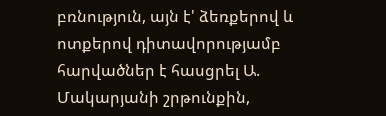բռնություն, այն է' ձեռքերով և ոտքերով դիտավորությամբ հարվածներ է հասցրել Ա. Մակարյանի շրթունքին,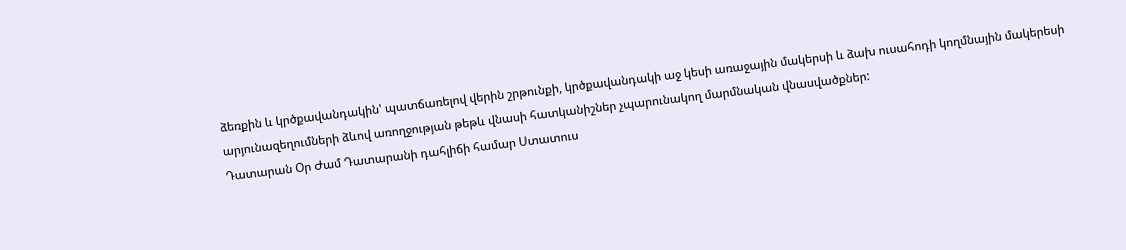ձեռքին և կրծքավանդակին' պատճառելով վերին շրթունքի, կրծքավանդակի աջ կեսի առաջային մակերսի և ձախ ուսահոդի կողմնային մակերեսի արյունազեղումների ձևով առողջության թեթև վնասի հատկանիշներ չպարունակող մարմնական վնասվածքներ:
Դատարան Օր Ժամ Դատարանի դահլիճի համար Ստատուս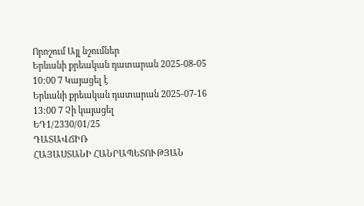Որոշում Այլ նշումներ
Երևանի քրեական դատարան 2025-08-05 10:00 7 Կայացել է
Երևանի քրեական դատարան 2025-07-16 13:00 7 Չի կայացել
ԵԴ1/2330/01/25
ԴԱՏԱՎՃԻՌ
ՀԱՅԱՍՏԱՆԻ ՀԱՆՐԱՊԵՏՈՒԹՅԱՆ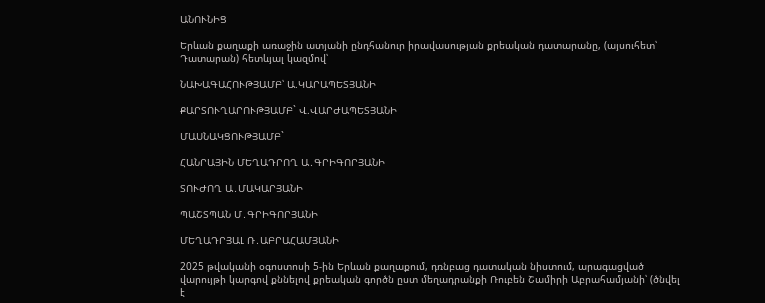ԱՆՈՒՆԻՑ

Երևան քաղաքի առաջին ատյանի ընդհանուր իրավասության քրեական դատարանը, (այսուհետ՝ Դատարան) հետևյալ կազմով՝

ՆԱԽԱԳԱՀՈՒԹՅԱՄԲ՝ Ա.ԿԱՐԱՊԵՏՅԱՆԻ

ՔԱՐՏՈՒՂԱՐՈՒԹՅԱՄԲ` Վ.ՎԱՐԺԱՊԵՏՅԱՆԻ

ՄԱՍՆԱԿՑՈՒԹՅԱՄԲ`

ՀԱՆՐԱՅԻՆ ՄԵՂԱԴՐՈՂ Ա․ԳՐԻԳՈՐՅԱՆԻ

ՏՈՒԺՈՂ Ա․ՄԱԿԱՐՅԱՆԻ

ՊԱՇՏՊԱՆ Մ․ԳՐԻԳՈՐՅԱՆԻ

ՄԵՂԱԴՐՅԱԼ Ռ․ԱԲՐԱՀԱՄՅԱՆԻ

2025 թվականի օգոստոսի 5-ին Երևան քաղաքում, դռնբաց դատական նիստում, արագացված վարույթի կարգով քննելով քրեական գործն ըստ մեղադրանքի Ռուբեն Շամիրի Աբրահամյանի՝ (ծնվել է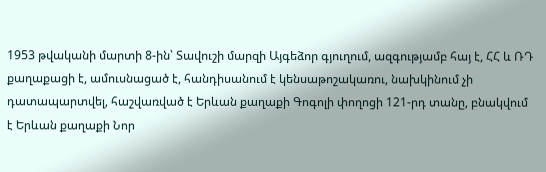1953 թվականի մարտի 8-ին՝ Տավուշի մարզի Այգեձոր գյուղում, ազգությամբ հայ է, ՀՀ և ՌԴ քաղաքացի է, ամուսնացած է, հանդիսանում է կենսաթոշակառու, նախկինում չի դատապարտվել, հաշվառված է Երևան քաղաքի Գոգոլի փողոցի 121-րդ տանը, բնակվում է Երևան քաղաքի Նոր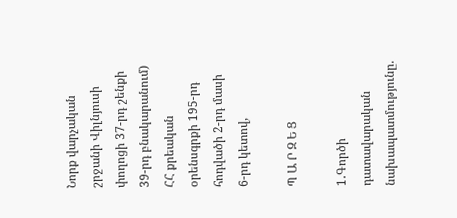Նորք վարչական շրջանի Վիլնյուսի փողոցի 37-րդ շենքի 39-րդ բնակարանում) ՀՀ քրեական օրենսգրքի 195-րդ հոդվածի 2-րդ մասի 6-րդ կետով,

Պ Ա Ր Զ Ե Ց

1․Գործի դատավարական նախապատմությունը.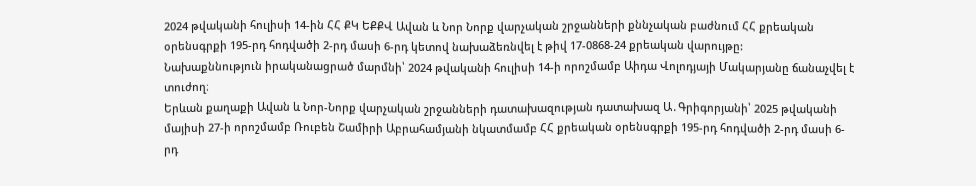2024 թվականի հուլիսի 14-ին ՀՀ ՔԿ ԵՔՔՎ Ավան և Նոր Նորք վարչական շրջանների քննչական բաժնում ՀՀ քրեական օրենսգրքի 195-րդ հոդվածի 2-րդ մասի 6-րդ կետով նախաձեռնվել է թիվ 17-0868-24 քրեական վարույթը:
Նախաքննություն իրականացրած մարմնի՝ 2024 թվականի հուլիսի 14-ի որոշմամբ Աիդա Վոլոդյայի Մակարյանը ճանաչվել է տուժող։
Երևան քաղաքի Ավան և Նոր-Նորք վարչական շրջանների դատախազության դատախազ Ա․Գրիգորյանի՝ 2025 թվականի մայիսի 27-ի որոշմամբ Ռուբեն Շամիրի Աբրահամյանի նկատմամբ ՀՀ քրեական օրենսգրքի 195-րդ հոդվածի 2-րդ մասի 6-րդ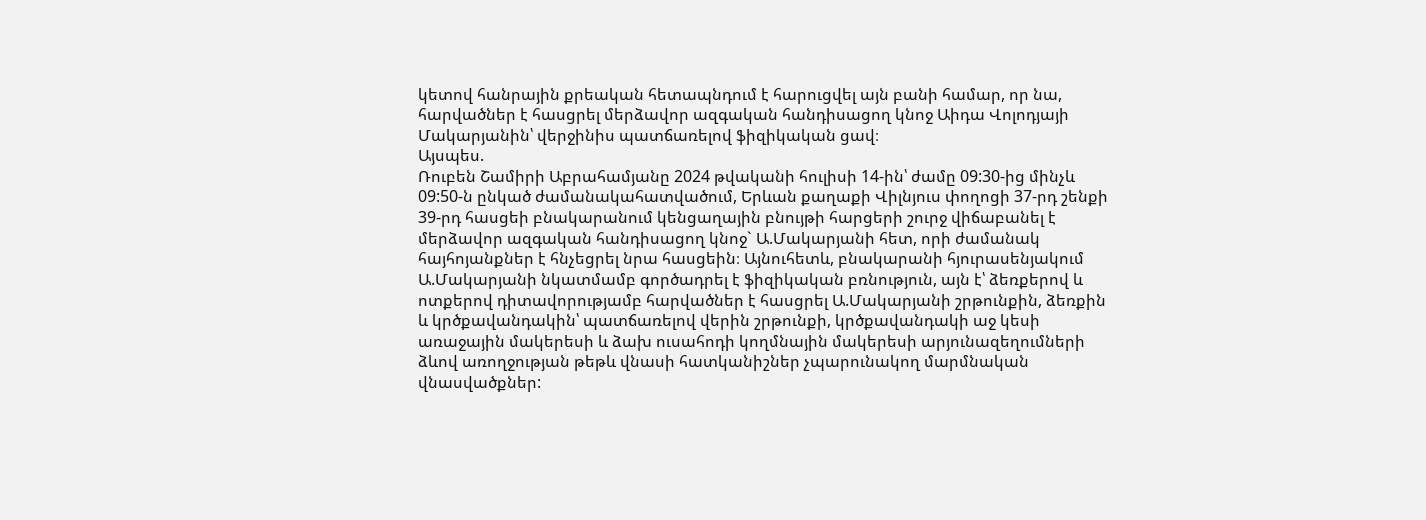կետով հանրային քրեական հետապնդում է հարուցվել այն բանի համար, որ նա, հարվածներ է հասցրել մերձավոր ազգական հանդիսացող կնոջ Աիդա Վոլոդյայի Մակարյանին՝ վերջինիս պատճառելով ֆիզիկական ցավ։
Այսպես.
Ռուբեն Շամիրի Աբրահամյանը 2024 թվականի հուլիսի 14-ին՝ ժամը 09:30-ից մինչև 09:50-ն ընկած ժամանակահատվածում, Երևան քաղաքի Վիլնյուս փողոցի 37-րդ շենքի 39-րդ հասցեի բնակարանում կենցաղային բնույթի հարցերի շուրջ վիճաբանել է մերձավոր ազգական հանդիսացող կնոջ` Ա.Մակարյանի հետ, որի ժամանակ հայհոյանքներ է հնչեցրել նրա հասցեին։ Այնուհետև, բնակարանի հյուրասենյակում Ա.Մակարյանի նկատմամբ գործադրել է ֆիզիկական բռնություն, այն է՝ ձեռքերով և ոտքերով դիտավորությամբ հարվածներ է հասցրել Ա.Մակարյանի շրթունքին, ձեռքին և կրծքավանդակին՝ պատճառելով վերին շրթունքի, կրծքավանդակի աջ կեսի առաջային մակերեսի և ձախ ուսահոդի կողմնային մակերեսի արյունազեղումների ձևով առողջության թեթև վնասի հատկանիշներ չպարունակող մարմնական վնասվածքներ: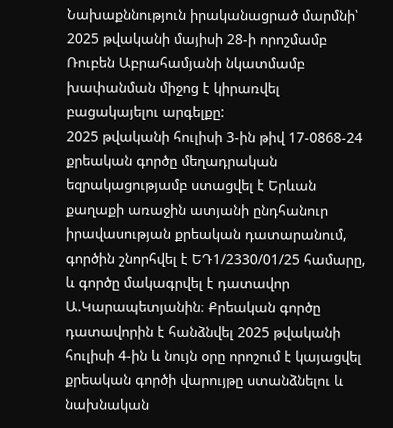Նախաքննություն իրականացրած մարմնի՝ 2025 թվականի մայիսի 28-ի որոշմամբ Ռուբեն Աբրահամյանի նկատմամբ խափանման միջոց է կիրառվել բացակայելու արգելքը:
2025 թվականի հուլիսի 3-ին թիվ 17-0868-24 քրեական գործը մեղադրական եզրակացությամբ ստացվել է Երևան քաղաքի առաջին ատյանի ընդհանուր իրավասության քրեական դատարանում, գործին շնորհվել է ԵԴ1/2330/01/25 համարը, և գործը մակագրվել է դատավոր Ա.Կարապետյանին։ Քրեական գործը դատավորին է հանձնվել 2025 թվականի հուլիսի 4-ին և նույն օրը որոշում է կայացվել քրեական գործի վարույթը ստանձնելու և նախնական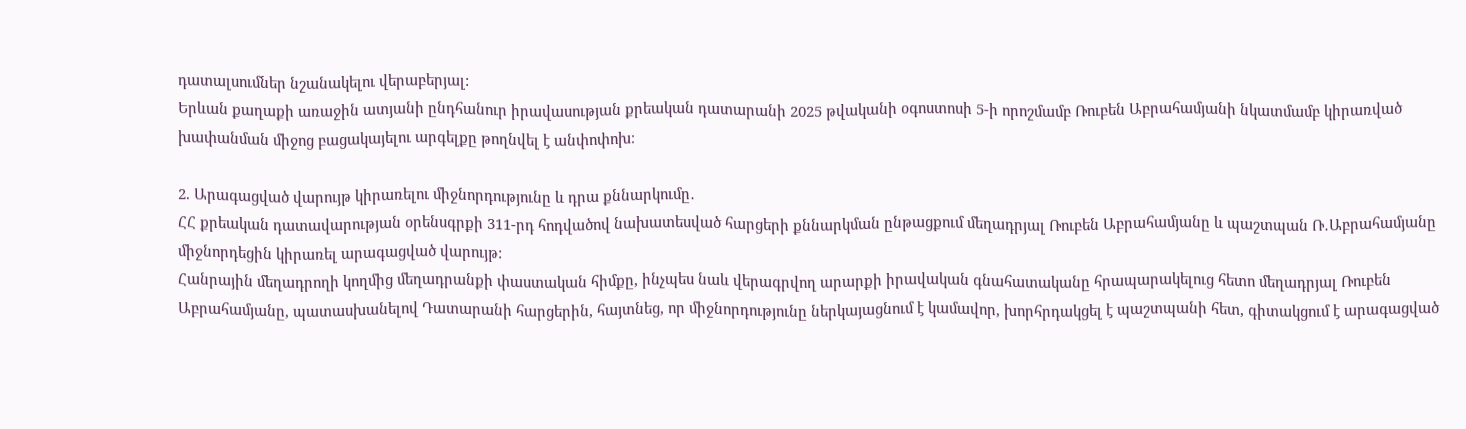դատալսումներ նշանակելու վերաբերյալ:
Երևան քաղաքի առաջին ատյանի ընդհանուր իրավասության քրեական դատարանի 2025 թվականի օգոստոսի 5-ի որոշմամբ Ռուբեն Աբրահամյանի նկատմամբ կիրառված խափանման միջոց բացակայելու արգելքը թողնվել է անփոփոխ։

2. Արագացված վարույթ կիրառելու միջնորդությունը և դրա քննարկումը․
ՀՀ քրեական դատավարության օրենսգրքի 311-րդ հոդվածով նախատեսված հարցերի քննարկման ընթացքում մեղադրյալ Ռուբեն Աբրահամյանը և պաշտպան Ռ․Աբրահամյանը միջնորդեցին կիրառել արագացված վարույթ:
Հանրային մեղադրողի կողմից մեղադրանքի փաստական հիմքը, ինչպես նաև վերագրվող արարքի իրավական գնահատականը հրապարակելուց հետո մեղադրյալ Ռուբեն Աբրահամյանը, պատասխանելով Դատարանի հարցերին, հայտնեց, որ միջնորդությունը ներկայացնում է կամավոր, խորհրդակցել է պաշտպանի հետ, գիտակցում է արագացված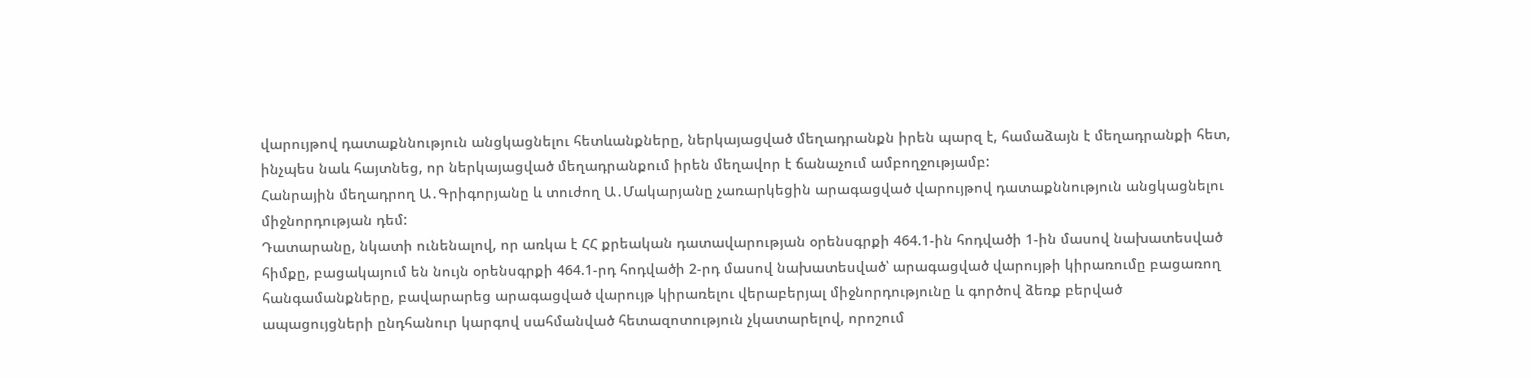վարույթով դատաքննություն անցկացնելու հետևանքները, ներկայացված մեղադրանքն իրեն պարզ է, համաձայն է մեղադրանքի հետ, ինչպես նաև հայտնեց, որ ներկայացված մեղադրանքում իրեն մեղավոր է ճանաչում ամբողջությամբ:
Հանրային մեղադրող Ա․Գրիգորյանը և տուժող Ա․Մակարյանը չառարկեցին արագացված վարույթով դատաքննություն անցկացնելու միջնորդության դեմ:
Դատարանը, նկատի ունենալով, որ առկա է ՀՀ քրեական դատավարության օրենսգրքի 464.1-ին հոդվածի 1-ին մասով նախատեսված հիմքը, բացակայում են նույն օրենսգրքի 464.1-րդ հոդվածի 2-րդ մասով նախատեսված՝ արագացված վարույթի կիրառումը բացառող հանգամանքները, բավարարեց արագացված վարույթ կիրառելու վերաբերյալ միջնորդությունը և գործով ձեռք բերված ապացույցների ընդհանուր կարգով սահմանված հետազոտություն չկատարելով, որոշում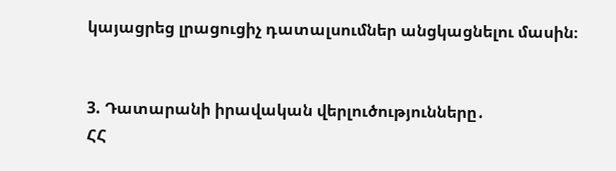կայացրեց լրացուցիչ դատալսումներ անցկացնելու մասին։


3. Դատարանի իրավական վերլուծությունները․
ՀՀ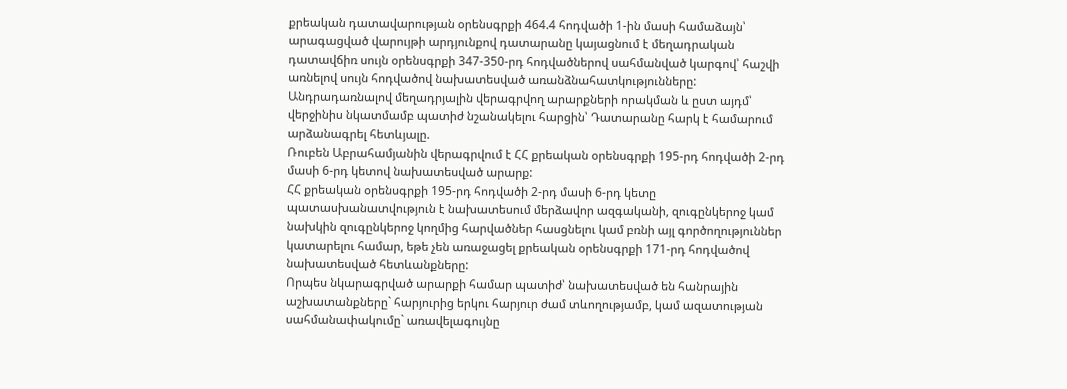քրեական դատավարության օրենսգրքի 464.4 հոդվածի 1-ին մասի համաձայն՝ արագացված վարույթի արդյունքով դատարանը կայացնում է մեղադրական դատավճիռ սույն օրենսգրքի 347-350-րդ հոդվածներով սահմանված կարգով՝ հաշվի առնելով սույն հոդվածով նախատեսված առանձնահատկությունները:
Անդրադառնալով մեղադրյալին վերագրվող արարքների որակման և ըստ այդմ՝ վերջինիս նկատմամբ պատիժ նշանակելու հարցին՝ Դատարանը հարկ է համարում արձանագրել հետևյալը.
Ռուբեն Աբրահամյանին վերագրվում է ՀՀ քրեական օրենսգրքի 195-րդ հոդվածի 2-րդ մասի 6-րդ կետով նախատեսված արարք:
ՀՀ քրեական օրենսգրքի 195-րդ հոդվածի 2-րդ մասի 6-րդ կետը պատասխանատվություն է նախատեսում մերձավոր ազգականի, զուգընկերոջ կամ նախկին զուգընկերոջ կողմից հարվածներ հասցնելու կամ բռնի այլ գործողություններ կատարելու համար, եթե չեն առաջացել քրեական օրենսգրքի 171-րդ հոդվածով նախատեսված հետևանքները:
Որպես նկարագրված արարքի համար պատիժ՝ նախատեսված են հանրային աշխատանքները` հարյուրից երկու հարյուր ժամ տևողությամբ, կամ ազատության սահմանափակումը` առավելագույնը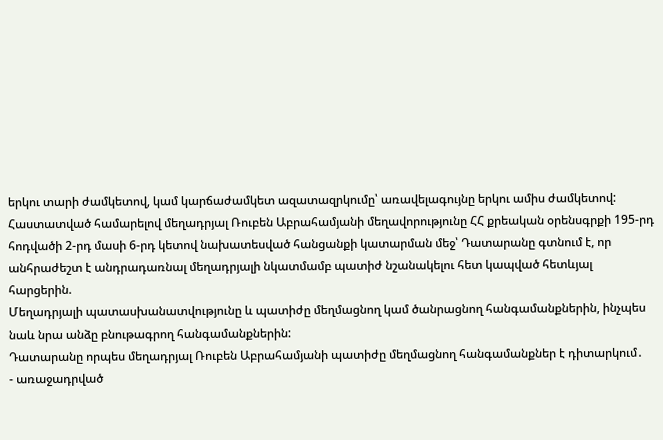երկու տարի ժամկետով, կամ կարճաժամկետ ազատազրկումը՝ առավելագույնը երկու ամիս ժամկետով:
Հաստատված համարելով մեղադրյալ Ռուբեն Աբրահամյանի մեղավորությունը ՀՀ քրեական օրենսգրքի 195-րդ հոդվածի 2-րդ մասի 6-րդ կետով նախատեսված հանցանքի կատարման մեջ՝ Դատարանը գտնում է, որ անհրաժեշտ է անդրադառնալ մեղադրյալի նկատմամբ պատիժ նշանակելու հետ կապված հետևյալ հարցերին.
Մեղադրյալի պատասխանատվությունը և պատիժը մեղմացնող կամ ծանրացնող հանգամանքներին, ինչպես նաև նրա անձը բնութագրող հանգամանքներին:
Դատարանը որպես մեղադրյալ Ռուբեն Աբրահամյանի պատիժը մեղմացնող հանգամանքներ է դիտարկում․
- առաջադրված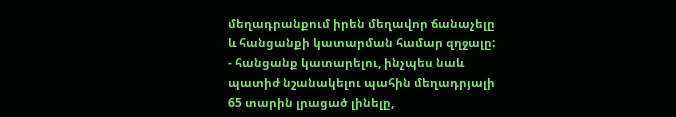մեղադրանքում իրեն մեղավոր ճանաչելը և հանցանքի կատարման համար զղջալը:
- հանցանք կատարելու, ինչպես նաև պատիժ նշանակելու պահին մեղադրյալի 65 տարին լրացած լինելը,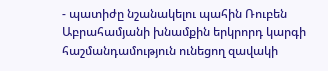- պատիժը նշանակելու պահին Ռուբեն Աբրահամյանի խնամքին երկրորդ կարգի հաշմանդամություն ունեցող զավակի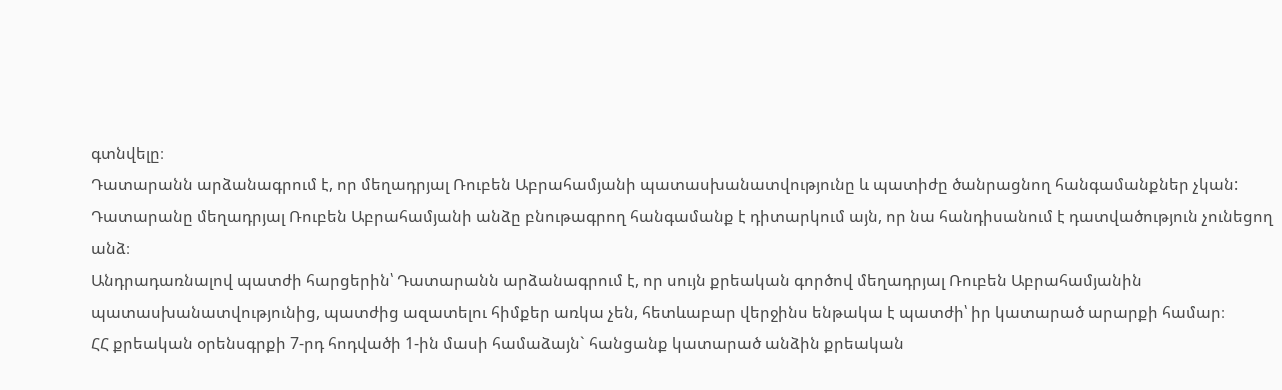գտնվելը։
Դատարանն արձանագրում է, որ մեղադրյալ Ռուբեն Աբրահամյանի պատասխանատվությունը և պատիժը ծանրացնող հանգամանքներ չկան:
Դատարանը մեղադրյալ Ռուբեն Աբրահամյանի անձը բնութագրող հանգամանք է դիտարկում այն, որ նա հանդիսանում է դատվածություն չունեցող անձ։
Անդրադառնալով պատժի հարցերին՝ Դատարանն արձանագրում է, որ սույն քրեական գործով մեղադրյալ Ռուբեն Աբրահամյանին պատասխանատվությունից, պատժից ազատելու հիմքեր առկա չեն, հետևաբար վերջինս ենթակա է պատժի՝ իր կատարած արարքի համար։
ՀՀ քրեական օրենսգրքի 7-րդ հոդվածի 1-ին մասի համաձայն` հանցանք կատարած անձին քրեական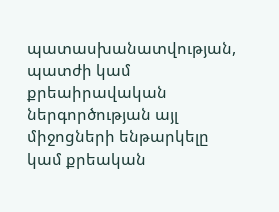պատասխանատվության, պատժի կամ քրեաիրավական ներգործության այլ միջոցների ենթարկելը կամ քրեական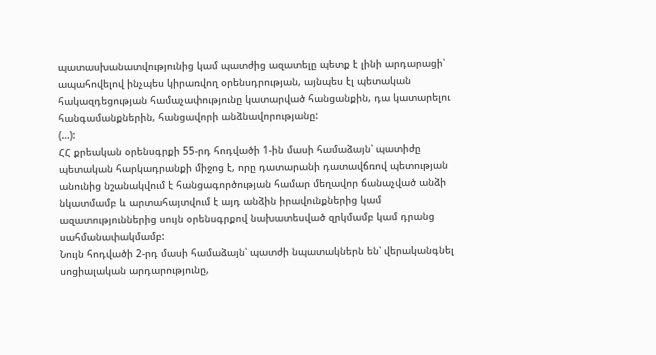պատասխանատվությունից կամ պատժից ազատելը պետք է լինի արդարացի՝ ապահովելով ինչպես կիրառվող օրենսդրության, այնպես էլ պետական հակազդեցության համաչափությունը կատարված հանցանքին, դա կատարելու հանգամանքներին, հանցավորի անձնավորությանը:
(…):
ՀՀ քրեական օրենսգրքի 55-րդ հոդվածի 1-ին մասի համաձայն՝ պատիժը պետական հարկադրանքի միջոց է, որը դատարանի դատավճռով պետության անունից նշանակվում է հանցագործության համար մեղավոր ճանաչված անձի նկատմամբ և արտահայտվում է այդ անձին իրավունքներից կամ ազատություններից սույն օրենսգրքով նախատեսված զրկմամբ կամ դրանց սահմանափակմամբ:
Նույն հոդվածի 2-րդ մասի համաձայն՝ պատժի նպատակներն են՝ վերականգնել սոցիալական արդարությունը,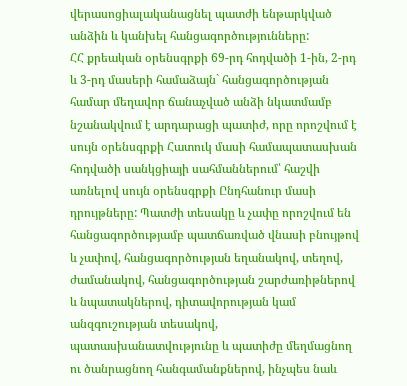վերասոցիալականացնել պատժի ենթարկված անձին և կանխել հանցագործությունները:
ՀՀ քրեական օրենսգրքի 69-րդ հոդվածի 1-ին, 2-րդ և 3-րդ մասերի համաձայն` հանցագործության համար մեղավոր ճանաչված անձի նկատմամբ նշանակվում է արդարացի պատիժ, որը որոշվում է սույն օրենսգրքի Հատուկ մասի համապատասխան հոդվածի սանկցիայի սահմաններում՝ հաշվի առնելով սույն օրենսգրքի Ընդհանուր մասի դրույթները: Պատժի տեսակը և չափը որոշվում են հանցագործությամբ պատճառված վնասի բնույթով և չափով, հանցագործության եղանակով, տեղով, ժամանակով, հանցագործության շարժառիթներով և նպատակներով, դիտավորության կամ անզգուշության տեսակով, պատասխանատվությունը և պատիժը մեղմացնող ու ծանրացնող հանգամանքներով, ինչպես նաև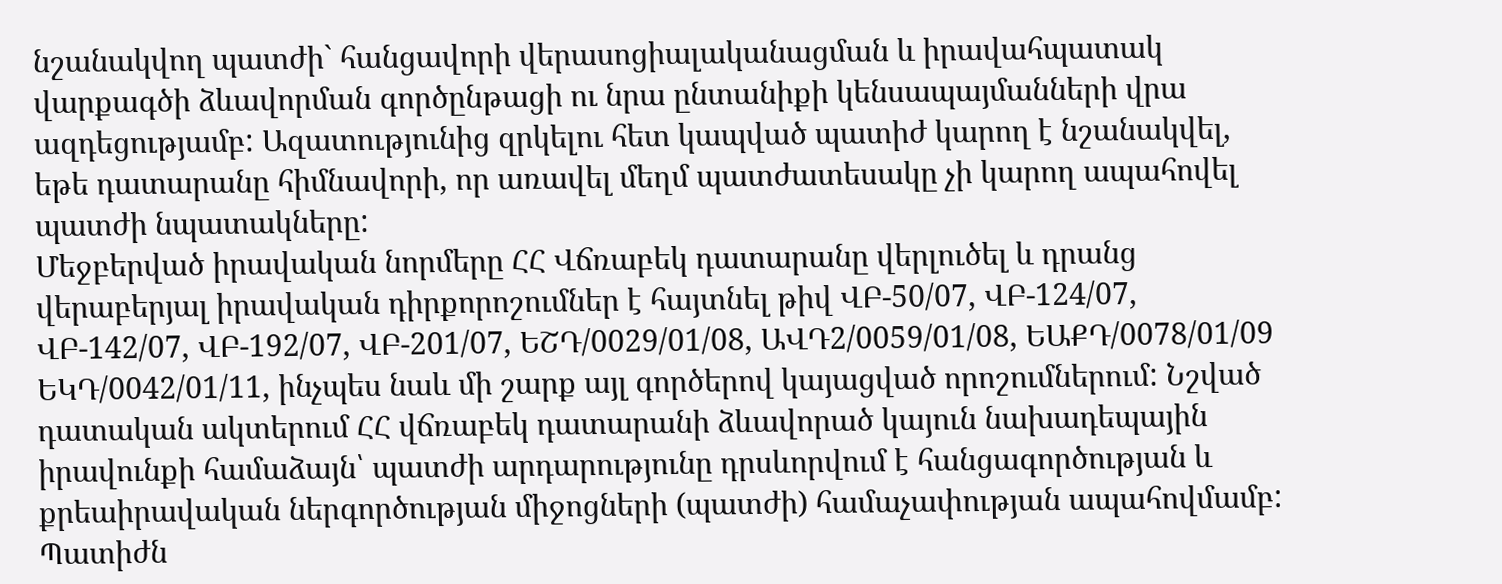նշանակվող պատժի` հանցավորի վերասոցիալականացման և իրավահպատակ վարքագծի ձևավորման գործընթացի ու նրա ընտանիքի կենսապայմանների վրա ազդեցությամբ: Ազատությունից զրկելու հետ կապված պատիժ կարող է նշանակվել, եթե դատարանը հիմնավորի, որ առավել մեղմ պատժատեսակը չի կարող ապահովել պատժի նպատակները:
Մեջբերված իրավական նորմերը ՀՀ Վճռաբեկ դատարանը վերլուծել և դրանց վերաբերյալ իրավական դիրքորոշումներ է հայտնել թիվ ՎԲ-50/07, ՎԲ-124/07, ՎԲ-142/07, ՎԲ-192/07, ՎԲ-201/07, ԵՇԴ/0029/01/08, ԱՎԴ2/0059/01/08, ԵԱՔԴ/0078/01/09 ԵԿԴ/0042/01/11, ինչպես նաև մի շարք այլ գործերով կայացված որոշումներում: Նշված դատական ակտերում ՀՀ վճռաբեկ դատարանի ձևավորած կայուն նախադեպային իրավունքի համաձայն՝ պատժի արդարությունը դրսևորվում է հանցագործության և քրեաիրավական ներգործության միջոցների (պատժի) համաչափության ապահովմամբ: Պատիժն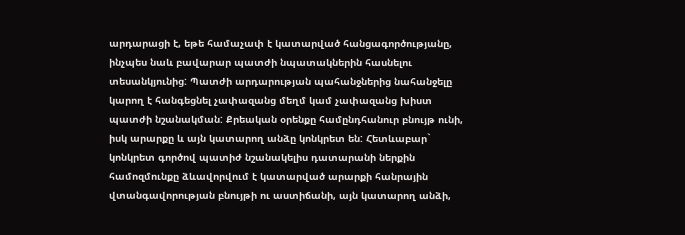արդարացի է, եթե համաչափ է կատարված հանցագործությանը, ինչպես նաև բավարար պատժի նպատակներին հասնելու տեսանկյունից: Պատժի արդարության պահանջներից նահանջելը կարող է հանգեցնել չափազանց մեղմ կամ չափազանց խիստ պատժի նշանակման: Քրեական օրենքը համընդհանուր բնույթ ունի, իսկ արարքը և այն կատարող անձը կոնկրետ են: Հետևաբար` կոնկրետ գործով պատիժ նշանակելիս դատարանի ներքին համոզմունքը ձևավորվում է կատարված արարքի հանրային վտանգավորության բնույթի ու աստիճանի, այն կատարող անձի,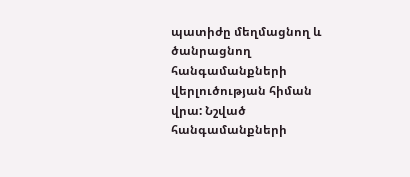պատիժը մեղմացնող և ծանրացնող հանգամանքների վերլուծության հիման վրա: Նշված հանգամանքների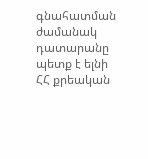գնահատման ժամանակ դատարանը պետք է ելնի ՀՀ քրեական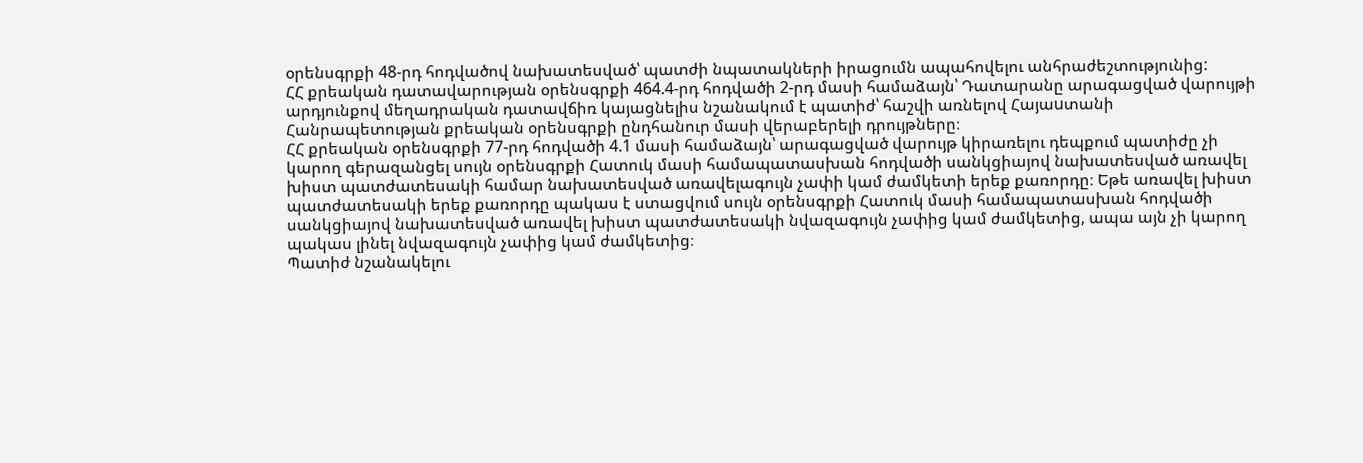օրենսգրքի 48-րդ հոդվածով նախատեսված՝ պատժի նպատակների իրացումն ապահովելու անհրաժեշտությունից:
ՀՀ քրեական դատավարության օրենսգրքի 464.4-րդ հոդվածի 2-րդ մասի համաձայն՝ Դատարանը արագացված վարույթի արդյունքով մեղադրական դատավճիռ կայացնելիս նշանակում է պատիժ՝ հաշվի առնելով Հայաuտանի Հանրապետության քրեական օրենսգրքի ընդհանուր մասի վերաբերելի դրույթները։
ՀՀ քրեական օրենսգրքի 77-րդ հոդվածի 4.1 մասի համաձայն՝ արագացված վարույթ կիրառելու դեպքում պատիժը չի կարող գերազանցել սույն օրենսգրքի Հատուկ մասի համապատասխան հոդվածի սանկցիայով նախատեսված առավել խիստ պատժատեսակի համար նախատեսված առավելագույն չափի կամ ժամկետի երեք քառորդը։ Եթե առավել խիստ պատժատեսակի երեք քառորդը պակաս է ստացվում սույն օրենսգրքի Հատուկ մասի համապատասխան հոդվածի սանկցիայով նախատեսված առավել խիստ պատժատեսակի նվազագույն չափից կամ ժամկետից, ապա այն չի կարող պակաս լինել նվազագույն չափից կամ ժամկետից։
Պատիժ նշանակելու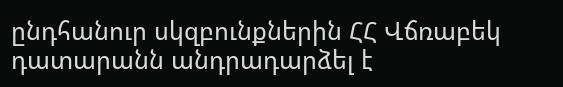ընդհանուր սկզբունքներին ՀՀ Վճռաբեկ դատարանն անդրադարձել է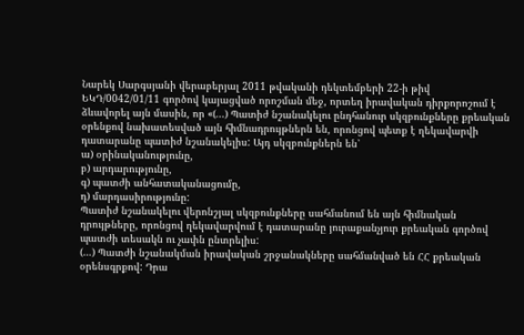Նարեկ Սարգսյանի վերաբերյալ 2011 թվականի դեկտեմբերի 22-ի թիվ ԵԿԴ/0042/01/11 գործով կայացված որոշման մեջ, որտեղ իրավական դիրքորոշում է ձևավորել այն մասին, որ «(...) Պատիժ նշանակելու ընդհանուր սկզբունքները քրեական օրենքով նախատեսված այն հիմնադրույթներն են, որոնցով պետք է ղեկավարվի դատարանը պատիժ նշանակելիս: Այդ սկզբունքներն են՝
ա) օրինականությունը,
բ) արդարությունը,
գ) պատժի անհատականացումը,
դ) մարդասիրությունը:
Պատիժ նշանակելու վերոնշյալ սկզբունքները սահմանում են այն հիմնական դրույթները, որոնցով ղեկավարվում է դատարանը յուրաքանչյուր քրեական գործով պատժի տեսակն ու չափն ընտրելիս:
(…) Պատժի նշանակման իրավական շրջանակները սահմանված են ՀՀ քրեական օրենսգրքով: Դրա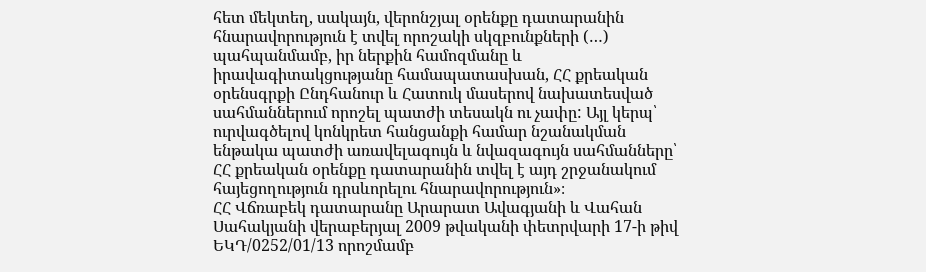հետ մեկտեղ, սակայն, վերոնշյալ օրենքը դատարանին հնարավորություն է տվել որոշակի սկզբունքների (…) պահպանմամբ, իր ներքին համոզմանը և իրավագիտակցությանը համապատասխան, ՀՀ քրեական օրենսգրքի Ընդհանուր և Հատուկ մասերով նախատեսված սահմաններում որոշել պատժի տեսակն ու չափը: Այլ կերպ՝ ուրվագծելով կոնկրետ հանցանքի համար նշանակման ենթակա պատժի առավելագույն և նվազագույն սահմանները՝ ՀՀ քրեական օրենքը դատարանին տվել է այդ շրջանակում հայեցողություն դրսևորելու հնարավորություն»։
ՀՀ Վճռաբեկ դատարանը Արարատ Ավագյանի և Վահան Սահակյանի վերաբերյալ 2009 թվականի փետրվարի 17-ի թիվ ԵԿԴ/0252/01/13 որոշմամբ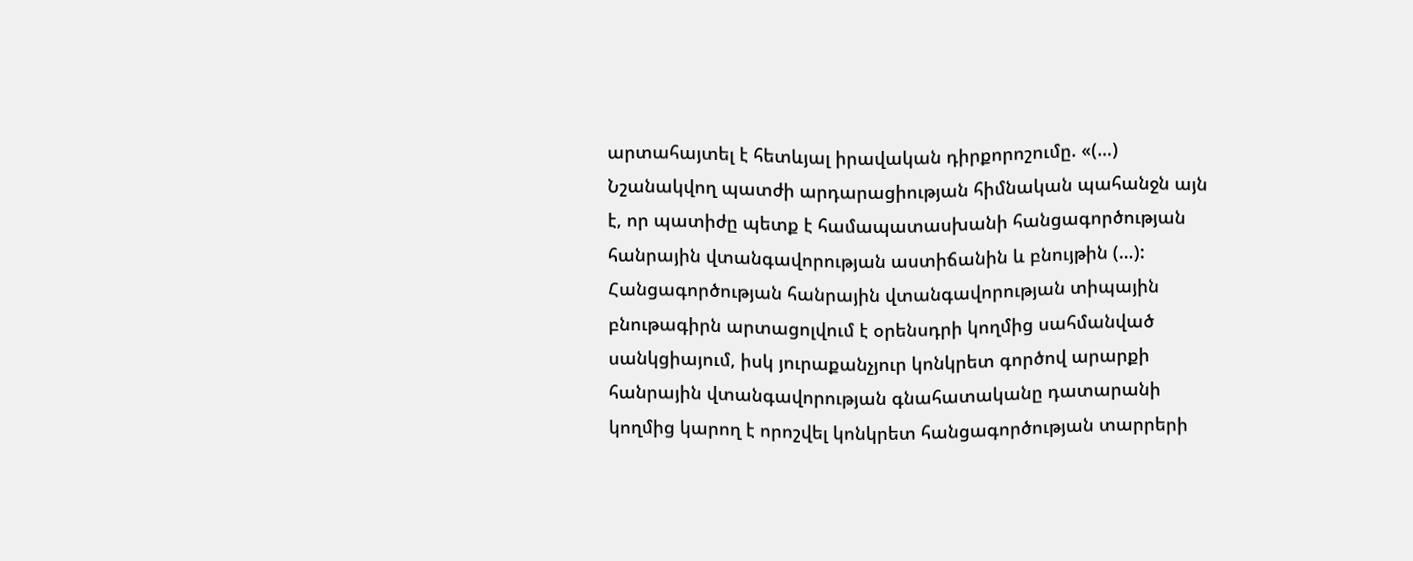արտահայտել է հետևյալ իրավական դիրքորոշումը. «(…) Նշանակվող պատժի արդարացիության հիմնական պահանջն այն է, որ պատիժը պետք է համապատասխանի հանցագործության հանրային վտանգավորության աստիճանին և բնույթին (…):
Հանցագործության հանրային վտանգավորության տիպային բնութագիրն արտացոլվում է օրենսդրի կողմից սահմանված սանկցիայում, իսկ յուրաքանչյուր կոնկրետ գործով արարքի հանրային վտանգավորության գնահատականը դատարանի կողմից կարող է որոշվել կոնկրետ հանցագործության տարրերի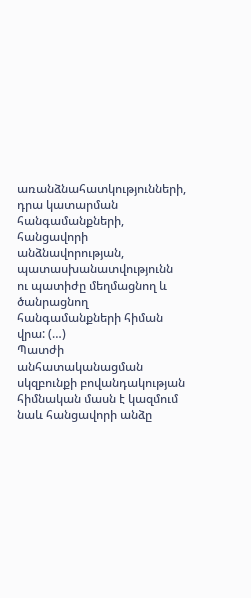առանձնահատկությունների, դրա կատարման հանգամանքների, հանցավորի անձնավորության, պատասխանատվությունն ու պատիժը մեղմացնող և ծանրացնող հանգամանքների հիման վրա: (…)
Պատժի անհատականացման սկզբունքի բովանդակության հիմնական մասն է կազմում նաև հանցավորի անձը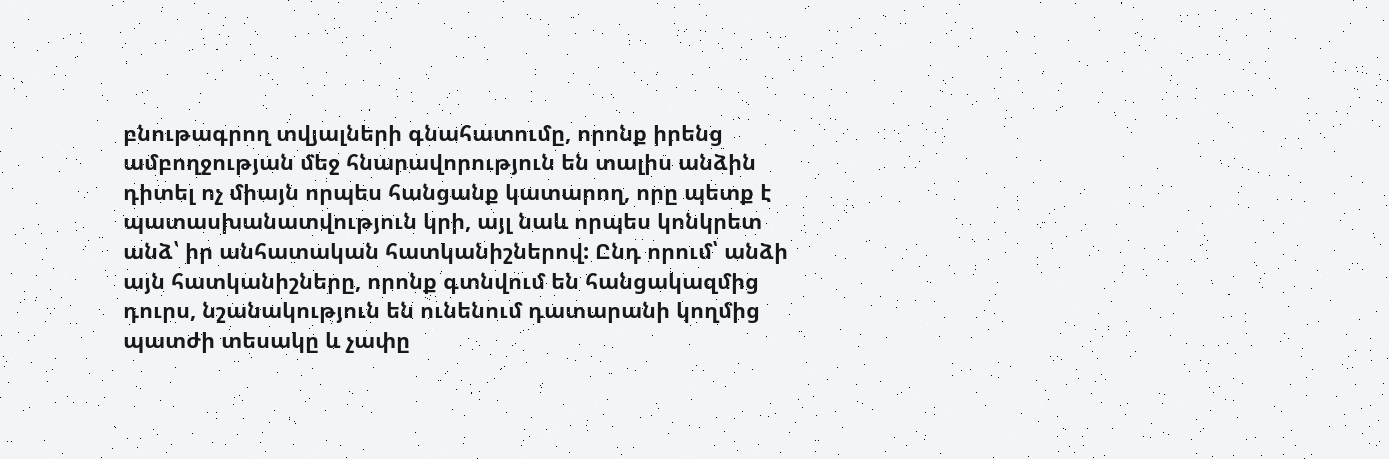բնութագրող տվյալների գնահատումը, որոնք իրենց ամբողջության մեջ հնարավորություն են տալիս անձին դիտել ոչ միայն որպես հանցանք կատարող, որը պետք է պատասխանատվություն կրի, այլ նաև որպես կոնկրետ անձ՝ իր անհատական հատկանիշներով: Ընդ որում՝ անձի այն հատկանիշները, որոնք գտնվում են հանցակազմից դուրս, նշանակություն են ունենում դատարանի կողմից պատժի տեսակը և չափը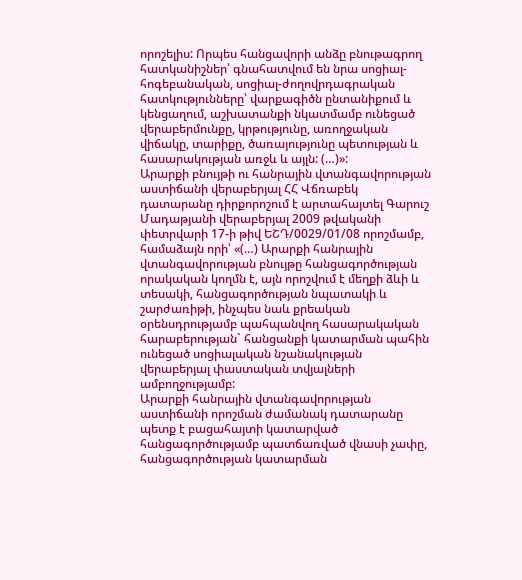որոշելիս: Որպես հանցավորի անձը բնութագրող հատկանիշներ՝ գնահատվում են նրա սոցիալ-հոգեբանական, սոցիալ-ժողովրդագրական հատկությունները՝ վարքագիծն ընտանիքում և կենցաղում, աշխատանքի նկատմամբ ունեցած վերաբերմունքը, կրթությունը, առողջական վիճակը, տարիքը, ծառայությունը պետության և հասարակության առջև և այլն: (…)»:
Արարքի բնույթի ու հանրային վտանգավորության աստիճանի վերաբերյալ ՀՀ Վճռաբեկ դատարանը դիրքորոշում է արտահայտել Գարուշ Մադաթյանի վերաբերյալ 2009 թվականի փետրվարի 17-ի թիվ ԵՇԴ/0029/01/08 որոշմամբ, համաձայն որի՝ «(…) Արարքի հանրային վտանգավորության բնույթը հանցագործության որակական կողմն է, այն որոշվում է մեղքի ձևի և տեսակի, հանցագործության նպատակի և շարժառիթի, ինչպես նաև քրեական օրենսդրությամբ պահպանվող հասարակական հարաբերության` հանցանքի կատարման պահին ունեցած սոցիալական նշանակության վերաբերյալ փաստական տվյալների ամբողջությամբ:
Արարքի հանրային վտանգավորության աստիճանի որոշման ժամանակ դատարանը պետք է բացահայտի կատարված հանցագործությամբ պատճառված վնասի չափը, հանցագործության կատարման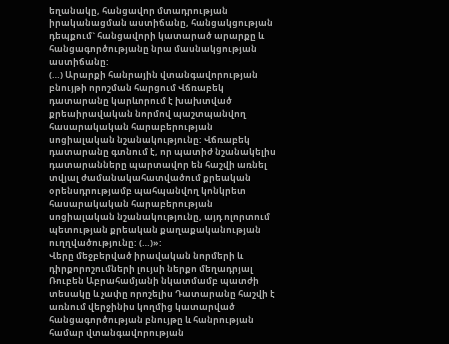եղանակը, հանցավոր մտադրության իրականացման աստիճանը, հանցակցության դեպքում` հանցավորի կատարած արարքը և հանցագործությանը նրա մասնակցության աստիճանը:
(…) Արարքի հանրային վտանգավորության բնույթի որոշման հարցում Վճռաբեկ դատարանը կարևորում է խախտված քրեաիրավական նորմով պաշտպանվող հասարակական հարաբերության սոցիալական նշանակությունը: Վճռաբեկ դատարանը գտնում է, որ պատիժ նշանակելիս դատարանները պարտավոր են հաշվի առնել տվյալ ժամանակահատվածում քրեական օրենսդրությամբ պահպանվող կոնկրետ հասարակական հարաբերության սոցիալական նշանակությունը, այդ ոլորտում պետության քրեական քաղաքականության ուղղվածությունը: (…)»:
Վերը մեջբերված իրավական նորմերի և դիրքորոշումների լույսի ներքո մեղադրյալ Ռուբեն Աբրահամյանի նկատմամբ պատժի տեսակը և չափը որոշելիս Դատարանը հաշվի է առնում վերջինիս կողմից կատարված հանցագործության բնույթը և հանրության համար վտանգավորության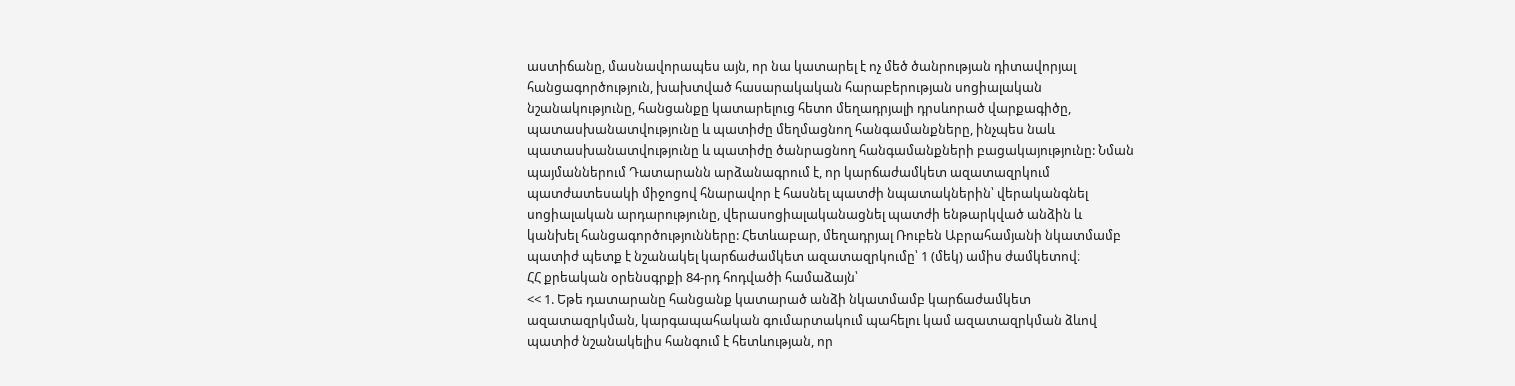աստիճանը, մասնավորապես այն, որ նա կատարել է ոչ մեծ ծանրության դիտավորյալ հանցագործություն, խախտված հասարակական հարաբերության սոցիալական նշանակությունը, հանցանքը կատարելուց հետո մեղադրյալի դրսևորած վարքագիծը, պատասխանատվությունը և պատիժը մեղմացնող հանգամանքները, ինչպես նաև պատասխանատվությունը և պատիժը ծանրացնող հանգամանքների բացակայությունը: Նման պայմաններում Դատարանն արձանագրում է, որ կարճաժամկետ ազատազրկում պատժատեսակի միջոցով հնարավոր է հասնել պատժի նպատակներին՝ վերականգնել սոցիալական արդարությունը, վերասոցիալականացնել պատժի ենթարկված անձին և կանխել հանցագործությունները: Հետևաբար, մեղադրյալ Ռուբեն Աբրահամյանի նկատմամբ պատիժ պետք է նշանակել կարճաժամկետ ազատազրկումը՝ 1 (մեկ) ամիս ժամկետով։
ՀՀ քրեական օրենսգրքի 84-րդ հոդվածի համաձայն՝
<< 1. Եթե դատարանը հանցանք կատարած անձի նկատմամբ կարճաժամկետ ազատազրկման, կարգապահական գումարտակում պահելու կամ ազատազրկման ձևով պատիժ նշանակելիս հանգում է հետևության, որ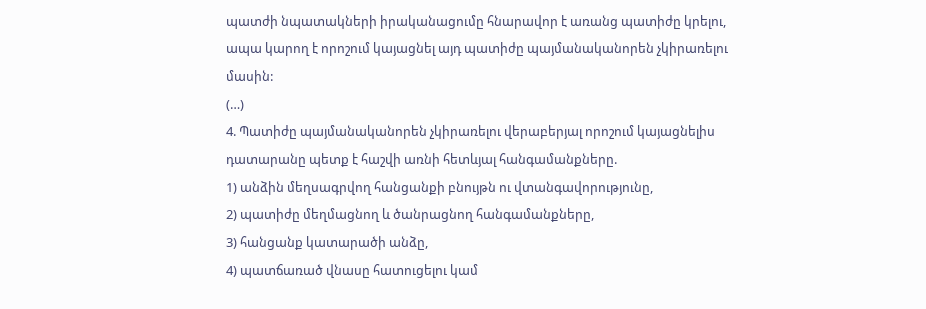պատժի նպատակների իրականացումը հնարավոր է առանց պատիժը կրելու, ապա կարող է որոշում կայացնել այդ պատիժը պայմանականորեն չկիրառելու մասին:
(…)
4. Պատիժը պայմանականորեն չկիրառելու վերաբերյալ որոշում կայացնելիս դատարանը պետք է հաշվի առնի հետևյալ հանգամանքները.
1) անձին մեղսագրվող հանցանքի բնույթն ու վտանգավորությունը,
2) պատիժը մեղմացնող և ծանրացնող հանգամանքները,
3) հանցանք կատարածի անձը,
4) պատճառած վնասը հատուցելու կամ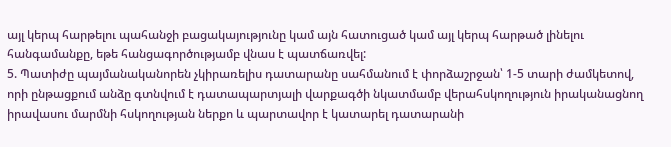այլ կերպ հարթելու պահանջի բացակայությունը կամ այն հատուցած կամ այլ կերպ հարթած լինելու հանգամանքը, եթե հանցագործությամբ վնաս է պատճառվել:
5. Պատիժը պայմանականորեն չկիրառելիս դատարանը սահմանում է փորձաշրջան՝ 1-5 տարի ժամկետով, որի ընթացքում անձը գտնվում է դատապարտյալի վարքագծի նկատմամբ վերահսկողություն իրականացնող իրավասու մարմնի հսկողության ներքո և պարտավոր է կատարել դատարանի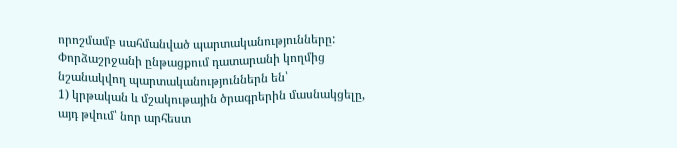որոշմամբ սահմանված պարտականությունները: Փորձաշրջանի ընթացքում դատարանի կողմից նշանակվող պարտականություններն են՝
1) կրթական և մշակութային ծրագրերին մասնակցելը, այդ թվում՝ նոր արհեստ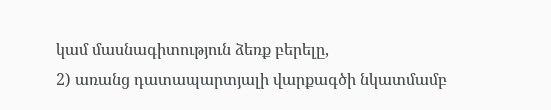կամ մասնագիտություն ձեռք բերելը,
2) առանց դատապարտյալի վարքագծի նկատմամբ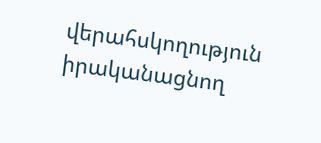վերահսկողություն իրականացնող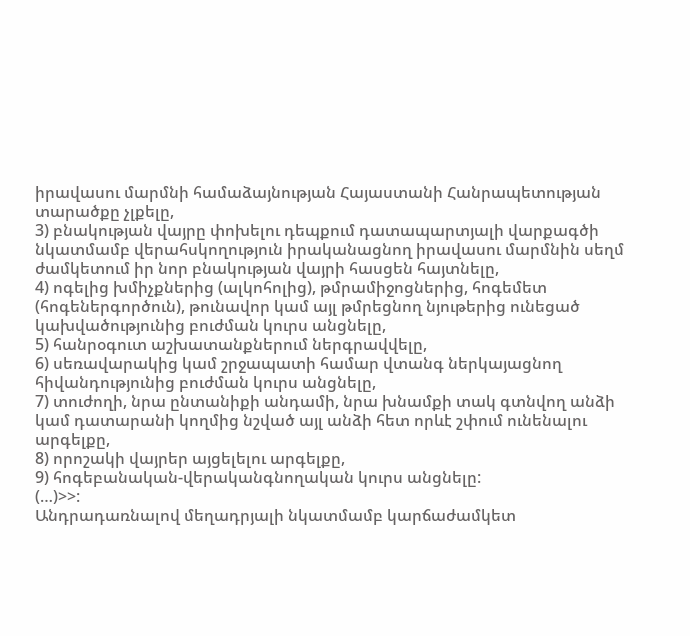իրավասու մարմնի համաձայնության Հայաստանի Հանրապետության տարածքը չլքելը,
3) բնակության վայրը փոխելու դեպքում դատապարտյալի վարքագծի նկատմամբ վերահսկողություն իրականացնող իրավասու մարմնին սեղմ ժամկետում իր նոր բնակության վայրի հասցեն հայտնելը,
4) ոգելից խմիչքներից (ալկոհոլից), թմրամիջոցներից, հոգեմետ (հոգեներգործուն), թունավոր կամ այլ թմրեցնող նյութերից ունեցած կախվածությունից բուժման կուրս անցնելը,
5) հանրօգուտ աշխատանքներում ներգրավվելը,
6) սեռավարակից կամ շրջապատի համար վտանգ ներկայացնող հիվանդությունից բուժման կուրս անցնելը,
7) տուժողի, նրա ընտանիքի անդամի, նրա խնամքի տակ գտնվող անձի կամ դատարանի կողմից նշված այլ անձի հետ որևէ շփում ունենալու արգելքը,
8) որոշակի վայրեր այցելելու արգելքը,
9) հոգեբանական-վերականգնողական կուրս անցնելը:
(…)>>:
Անդրադառնալով մեղադրյալի նկատմամբ կարճաժամկետ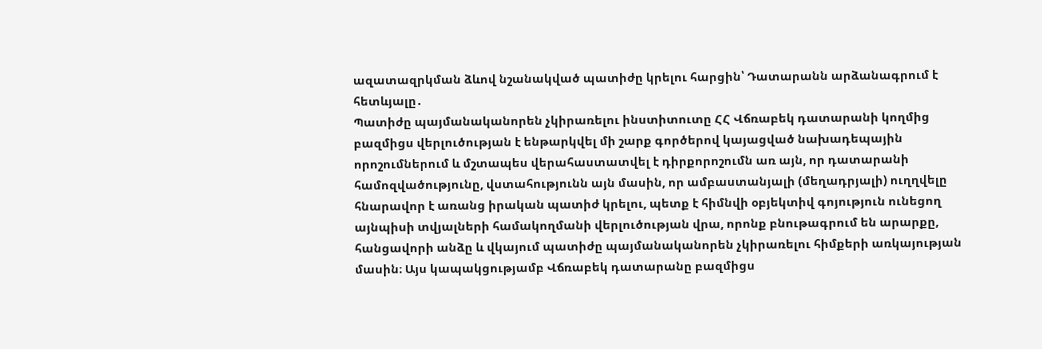ազատազրկման ձևով նշանակված պատիժը կրելու հարցին՝ Դատարանն արձանագրում է հետևյալը․
Պատիժը պայմանականորեն չկիրառելու ինստիտուտը ՀՀ Վճռաբեկ դատարանի կողմից բազմիցս վերլուծության է ենթարկվել մի շարք գործերով կայացված նախադեպային որոշումներում և մշտապես վերահաստատվել է դիրքորոշումն առ այն, որ դատարանի համոզվածությունը, վստահությունն այն մասին, որ ամբաստանյալի (մեղադրյալի) ուղղվելը հնարավոր է առանց իրական պատիժ կրելու, պետք է հիմնվի օբյեկտիվ գոյություն ունեցող այնպիսի տվյալների համակողմանի վերլուծության վրա, որոնք բնութագրում են արարքը, հանցավորի անձը և վկայում պատիժը պայմանականորեն չկիրառելու հիմքերի առկայության մասին։ Այս կապակցությամբ Վճռաբեկ դատարանը բազմիցս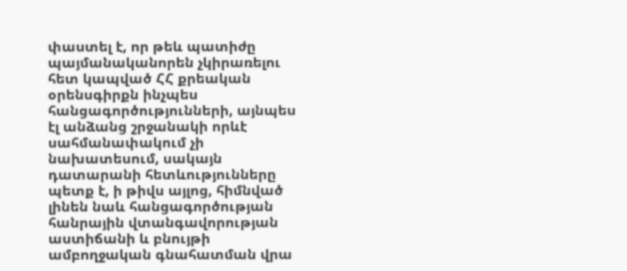փաստել է, որ թեև պատիժը պայմանականորեն չկիրառելու հետ կապված ՀՀ քրեական օրենսգիրքն ինչպես հանցագործությունների, այնպես էլ անձանց շրջանակի որևէ սահմանափակում չի նախատեսում, սակայն դատարանի հետևությունները պետք է, ի թիվս այլոց, հիմնված լինեն նաև հանցագործության հանրային վտանգավորության աստիճանի և բնույթի ամբողջական գնահատման վրա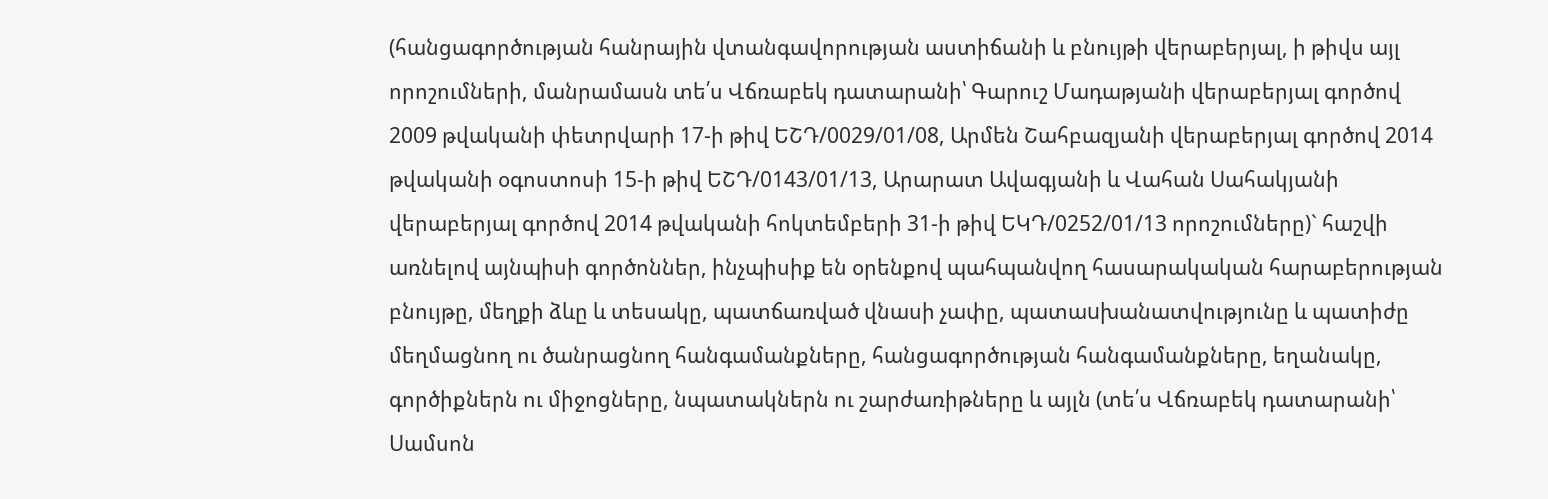(հանցագործության հանրային վտանգավորության աստիճանի և բնույթի վերաբերյալ, ի թիվս այլ որոշումների, մանրամասն տե՛ս Վճռաբեկ դատարանի՝ Գարուշ Մադաթյանի վերաբերյալ գործով 2009 թվականի փետրվարի 17-ի թիվ ԵՇԴ/0029/01/08, Արմեն Շահբազյանի վերաբերյալ գործով 2014 թվականի օգոստոսի 15-ի թիվ ԵՇԴ/0143/01/13, Արարատ Ավագյանի և Վահան Սահակյանի վերաբերյալ գործով 2014 թվականի հոկտեմբերի 31-ի թիվ ԵԿԴ/0252/01/13 որոշումները)` հաշվի առնելով այնպիսի գործոններ, ինչպիսիք են օրենքով պահպանվող հասարակական հարաբերության բնույթը, մեղքի ձևը և տեսակը, պատճառված վնասի չափը, պատաuխանատվությունը և պատիժը մեղմացնող ու ծանրացնող հանգամանքները, հանցագործության հանգամանքները, եղանակը, գործիքներն ու միջոցները, նպատակներն ու շարժառիթները և այլն (տե՛ս Վճռաբեկ դատարանի՝ Սամսոն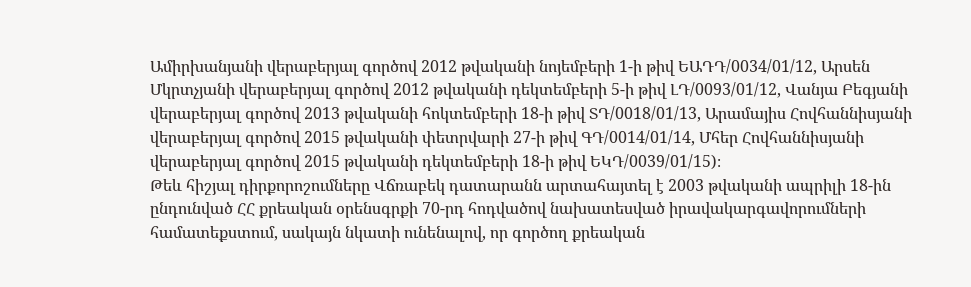Ամիրխանյանի վերաբերյալ գործով 2012 թվականի նոյեմբերի 1-ի թիվ ԵԱԴԴ/0034/01/12, Արսեն Մկրտչյանի վերաբերյալ գործով 2012 թվականի դեկտեմբերի 5-ի թիվ ԼԴ/0093/01/12, Վանյա Բեգյանի վերաբերյալ գործով 2013 թվականի հոկտեմբերի 18-ի թիվ ՏԴ/0018/01/13, Արամայիս Հովհաննիսյանի վերաբերյալ գործով 2015 թվականի փետրվարի 27-ի թիվ ԳԴ/0014/01/14, Մհեր Հովհաննիսյանի վերաբերյալ գործով 2015 թվականի դեկտեմբերի 18-ի թիվ ԵԿԴ/0039/01/15)։
Թեև հիշյալ դիրքորոշումները Վճռաբեկ դատարանն արտահայտել է 2003 թվականի ապրիլի 18-ին ընդունված ՀՀ քրեական օրենսգրքի 70-րդ հոդվածով նախատեսված իրավակարգավորումների համատեքստում, սակայն նկատի ունենալով, որ գործող քրեական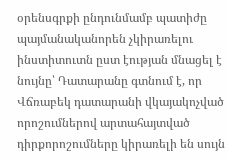օրենսգրքի ընդունմամբ պատիժը պայմանականորեն չկիրառելու ինստիտուտն ըստ էության մնացել է նույնը՝ Դատարանը գտնում է, որ Վճռաբեկ դատարանի վկայակոչված որոշումներով արտահայտված դիրքորոշումները կիրառելի են սույն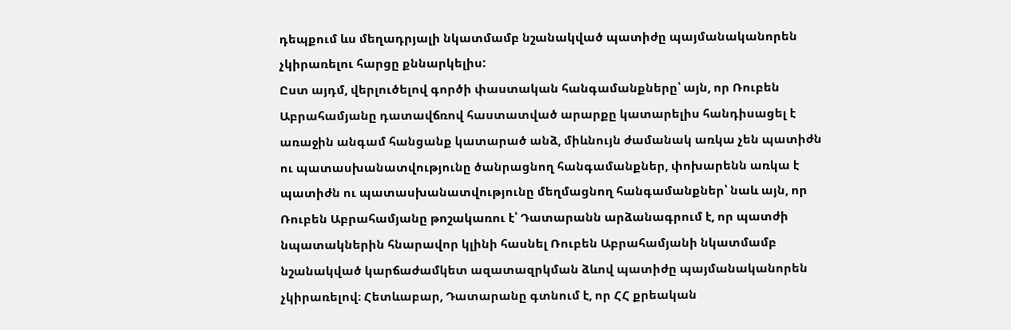դեպքում ևս մեղադրյալի նկատմամբ նշանակված պատիժը պայմանականորեն չկիրառելու հարցը քննարկելիս:
Ըստ այդմ, վերլուծելով գործի փաստական հանգամանքները՝ այն, որ Ռուբեն Աբրահամյանը դատավճռով հաստատված արարքը կատարելիս հանդիսացել է առաջին անգամ հանցանք կատարած անձ, միևնույն ժամանակ առկա չեն պատիժն ու պատասխանատվությունը ծանրացնող հանգամանքներ, փոխարենն առկա է պատիժն ու պատասխանատվությունը մեղմացնող հանգամանքներ՝ նաև այն, որ Ռուբեն Աբրահամյանը թոշակառու է՝ Դատարանն արձանագրում է, որ պատժի նպատակներին հնարավոր կլինի հասնել Ռուբեն Աբրահամյանի նկատմամբ նշանակված կարճաժամկետ ազատազրկման ձևով պատիժը պայմանականորեն չկիրառելով։ Հետևաբար, Դատարանը գտնում է, որ ՀՀ քրեական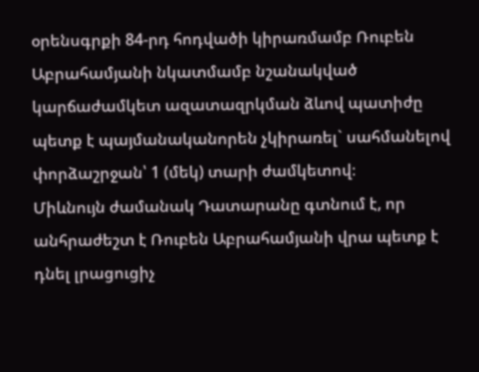օրենսգրքի 84-րդ հոդվածի կիրառմամբ Ռուբեն Աբրահամյանի նկատմամբ նշանակված կարճաժամկետ ազատազրկման ձևով պատիժը պետք է պայմանականորեն չկիրառել` սահմանելով փորձաշրջան՝ 1 (մեկ) տարի ժամկետով։
Միևնույն ժամանակ Դատարանը գտնում է, որ անհրաժեշտ է Ռուբեն Աբրահամյանի վրա պետք է դնել լրացուցիչ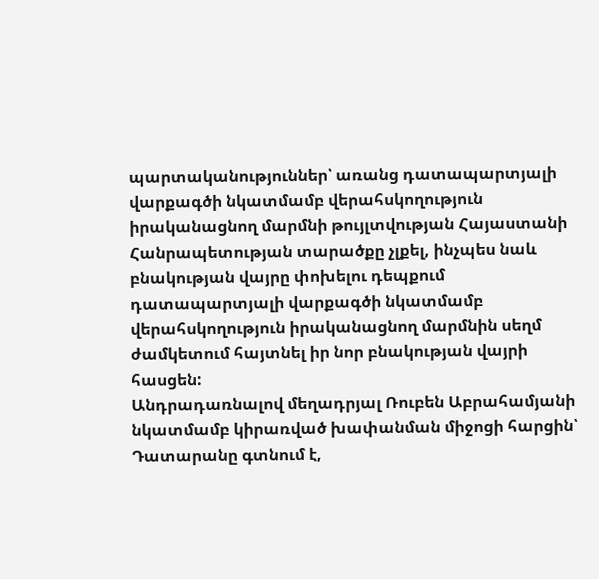պարտականություններ՝ առանց դատապարտյալի վարքագծի նկատմամբ վերահսկողություն իրականացնող մարմնի թույլտվության Հայաստանի Հանրապետության տարածքը չլքել, ինչպես նաև բնակության վայրը փոխելու դեպքում դատապարտյալի վարքագծի նկատմամբ վերահսկողություն իրականացնող մարմնին սեղմ ժամկետում հայտնել իր նոր բնակության վայրի հասցեն:
Անդրադառնալով մեղադրյալ Ռուբեն Աբրահամյանի նկատմամբ կիրառված խափանման միջոցի հարցին՝ Դատարանը գտնում է,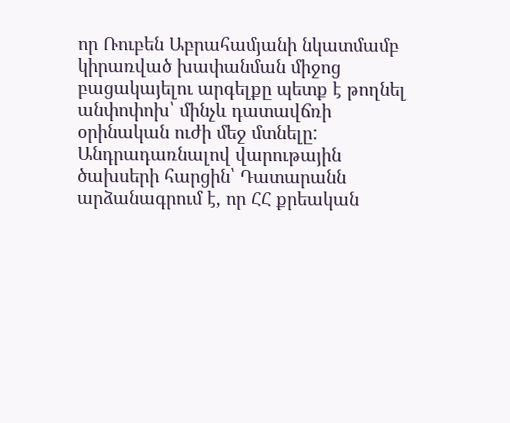որ Ռուբեն Աբրահամյանի նկատմամբ կիրառված խափանման միջոց բացակայելու արգելքը պետք է թողնել անփոփոխ՝ մինչև դատավճռի օրինական ուժի մեջ մտնելը:
Անդրադառնալով վարութային ծախսերի հարցին՝ Դատարանն արձանագրում է, որ ՀՀ քրեական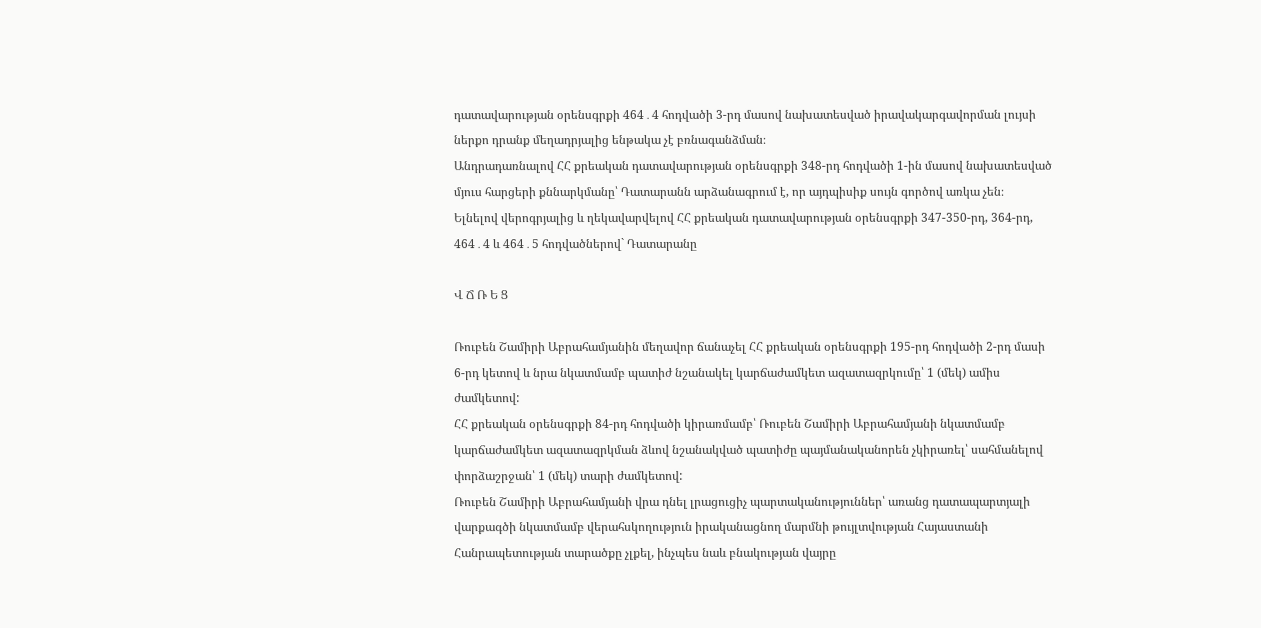դատավարության օրենսգրքի 464․4 հոդվածի 3-րդ մասով նախատեսված իրավակարգավորման լույսի ներքո դրանք մեղադրյալից ենթակա չէ բռնագանձման։
Անդրադառնալով ՀՀ քրեական դատավարության օրենսգրքի 348-րդ հոդվածի 1-ին մասով նախատեսված մյուս հարցերի քննարկմանը՝ Դատարանն արձանագրում է, որ այդպիսիք սույն գործով առկա չեն։
Ելնելով վերոգրյալից և ղեկավարվելով ՀՀ քրեական դատավարության օրենսգրքի 347-350-րդ, 364-րդ, 464․4 և 464․5 հոդվածներով` Դատարանը

Վ Ճ Ռ Ե Ց

Ռուբեն Շամիրի Աբրահամյանին մեղավոր ճանաչել ՀՀ քրեական օրենսգրքի 195-րդ հոդվածի 2-րդ մասի 6-րդ կետով և նրա նկատմամբ պատիժ նշանակել կարճաժամկետ ազատազրկումը՝ 1 (մեկ) ամիս ժամկետով:
ՀՀ քրեական օրենսգրքի 84-րդ հոդվածի կիրառմամբ՝ Ռուբեն Շամիրի Աբրահամյանի նկատմամբ կարճաժամկետ ազատազրկման ձևով նշանակված պատիժը պայմանականորեն չկիրառել՝ սահմանելով փորձաշրջան՝ 1 (մեկ) տարի ժամկետով:
Ռուբեն Շամիրի Աբրահամյանի վրա դնել լրացուցիչ պարտականություններ՝ առանց դատապարտյալի վարքագծի նկատմամբ վերահսկողություն իրականացնող մարմնի թույլտվության Հայաստանի Հանրապետության տարածքը չլքել, ինչպես նաև բնակության վայրը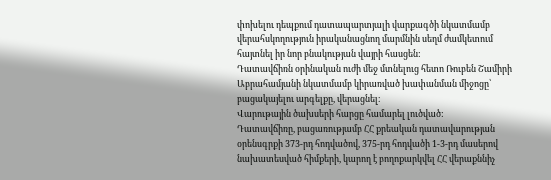փոխելու դեպքում դատապարտյալի վարքագծի նկատմամբ վերահսկողություն իրականացնող մարմնին սեղմ ժամկետում հայտնել իր նոր բնակության վայրի հասցեն:
Դատավճիռն օրինական ուժի մեջ մտնելուց հետո Ռուբեն Շամիրի Աբրահամյանի նկատմամբ կիրառված խափանման միջոցը՝ բացակայելու արգելքը, վերացնել։
Վարութային ծախսերի հարցը համարել լուծված:
Դատավճիռը, բացառությամբ ՀՀ քրեական դատավարության օրենսգրքի 373-րդ հոդվածով, 375-րդ հոդվածի 1-3-րդ մասերով նախատեսված հիմքերի, կարող է բողոքարկվել ՀՀ վերաքննիչ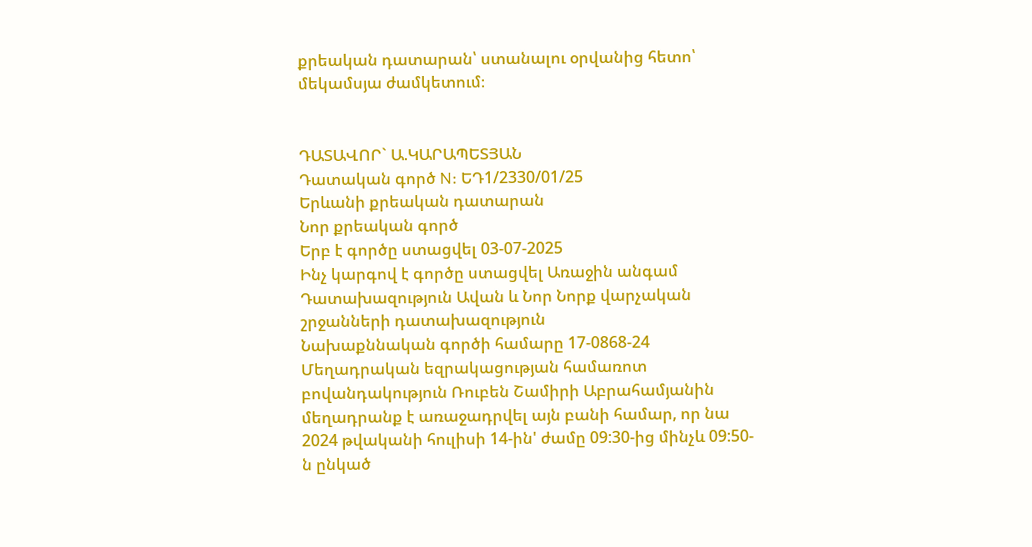քրեական դատարան՝ ստանալու օրվանից հետո՝ մեկամսյա ժամկետում։


ԴԱՏԱՎՈՐ` Ա.ԿԱՐԱՊԵՏՅԱՆ
Դատական գործ N: ԵԴ1/2330/01/25
Երևանի քրեական դատարան
Նոր քրեական գործ
Երբ է գործը ստացվել 03-07-2025
Ինչ կարգով է գործը ստացվել Առաջին անգամ
Դատախազություն Ավան և Նոր Նորք վարչական շրջանների դատախազություն
Նախաքննական գործի համարը 17-0868-24
Մեղադրական եզրակացության համառոտ բովանդակություն Ռուբեն Շամիրի Աբրահամյանին մեղադրանք է առաջադրվել այն բանի համար, որ նա 2024 թվականի հուլիսի 14-ին' ժամը 09:30-ից մինչև 09:50-ն ընկած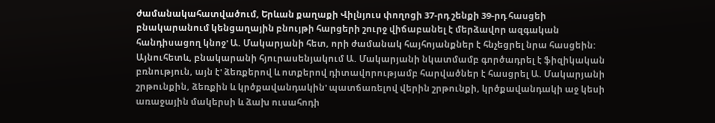ժամանակահատվածում, Երևան քաղաքի Վիլնյուս փողոցի 37-րդ շենքի 39-րդ հասցեի բնակարանում կենցաղային բնույթի հարցերի շուրջ վիճաբանել է մերձավոր ազգական հանդիսացող կնոջ' Ա. Մակարյանի հետ, որի ժամանակ հայհոյանքներ է հնչեցրել նրա հասցեին: Այնուհետև, բնակարանի հյուրասենյակում Ա. Մակարյանի նկատմամբ գործադրել է ֆիզիկական բռնություն, այն է' ձեռքերով և ոտքերով դիտավորությամբ հարվածներ է հասցրել Ա. Մակարյանի շրթունքին, ձեռքին և կրծքավանդակին' պատճառելով վերին շրթունքի, կրծքավանդակի աջ կեսի առաջային մակերսի և ձախ ուսահոդի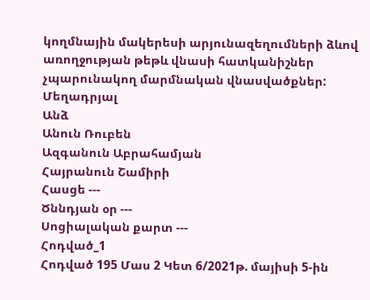կողմնային մակերեսի արյունազեղումների ձևով առողջության թեթև վնասի հատկանիշներ չպարունակող մարմնական վնասվածքներ:
Մեղադրյալ
Անձ
Անուն Ռուբեն
Ազգանուն Աբրահամյան
Հայրանուն Շամիրի
Հասցե ---
Ծննդյան օր ---
Սոցիալական քարտ ---
Հոդված_1
Հոդված 195 Մաս 2 Կետ 6/2021թ. մայիսի 5-ին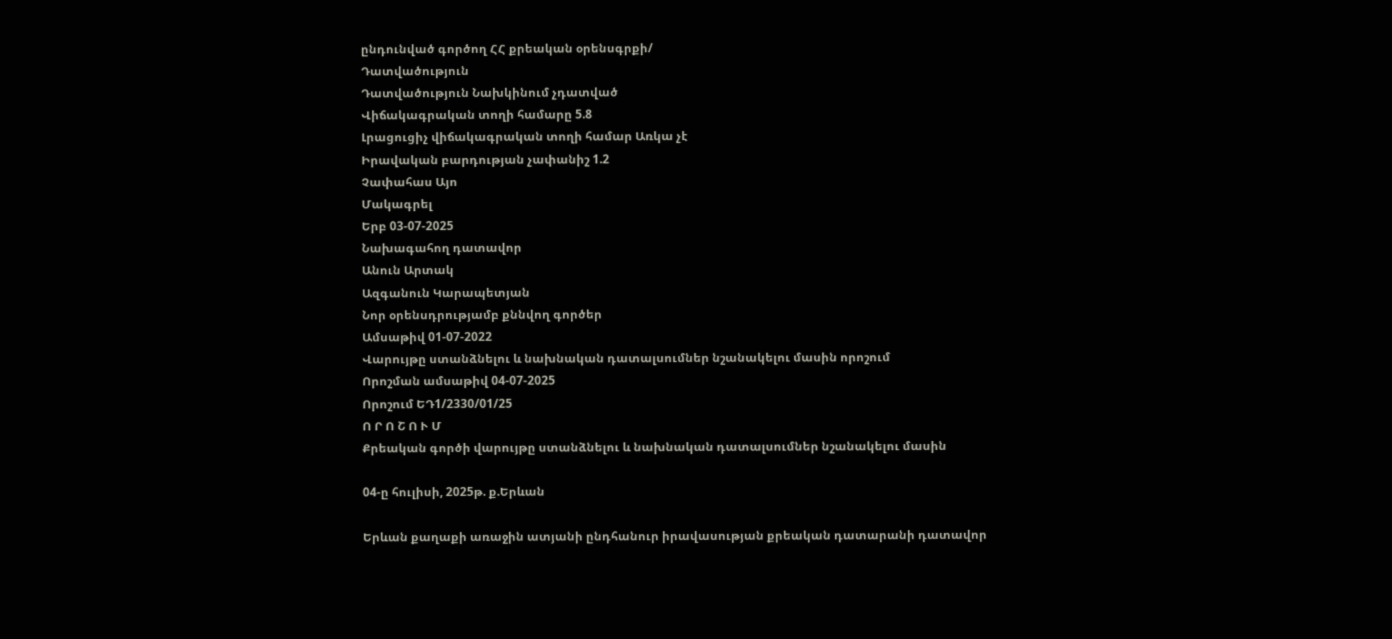ընդունված գործող ՀՀ քրեական օրենսգրքի/
Դատվածություն
Դատվածություն Նախկինում չդատված
Վիճակագրական տողի համարը 5.8
Լրացուցիչ վիճակագրական տողի համար Առկա չէ
Իրավական բարդության չափանիշ 1.2
Չափահաս Այո
Մակագրել
Երբ 03-07-2025
Նախագահող դատավոր
Անուն Արտակ
Ազգանուն Կարապետյան
Նոր օրենսդրությամբ քննվող գործեր
Ամսաթիվ 01-07-2022
Վարույթը ստանձնելու և նախնական դատալսումներ նշանակելու մասին որոշում
Որոշման ամսաթիվ 04-07-2025
Որոշում ԵԴ1/2330/01/25
Ո Ր Ո Շ Ո Ւ Մ
Քրեական գործի վարույթը ստանձնելու և նախնական դատալսումներ նշանակելու մասին

04-ը հուլիսի, 2025թ. ք.Երևան

Երևան քաղաքի առաջին ատյանի ընդհանուր իրավասության քրեական դատարանի դատավոր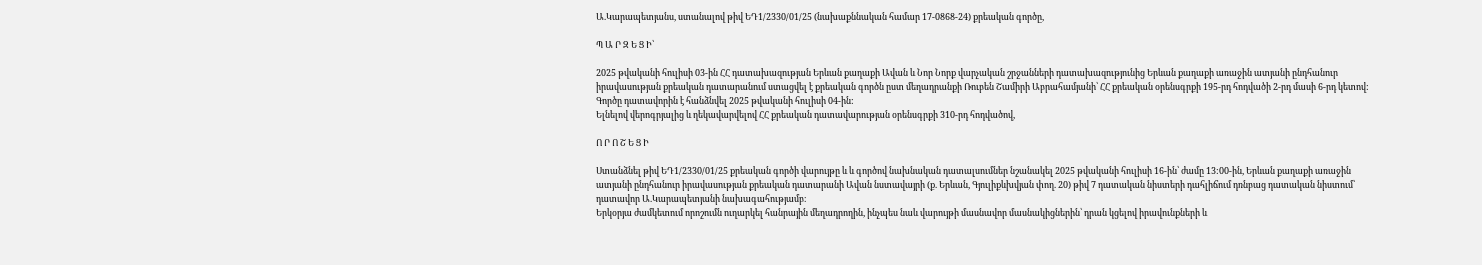Ա.Կարապետյանս, ստանալով թիվ ԵԴ1/2330/01/25 (նախաքննական համար 17-0868-24) քրեական գործը,

Պ Ա Ր Զ Ե Ց Ի՝

2025 թվականի հուլիսի 03-ին ՀՀ դատախազության Երևան քաղաքի Ավան և Նոր Նորք վարչական շրջանների դատախազությունից Երևան քաղաքի առաջին ատյանի ընդհանուր իրավասության քրեական դատարանում ստացվել է քրեական գործն ըստ մեղադրանքի Ռուբեն Շամիրի Աբրահամյանի՝ ՀՀ քրեական օրենսգրքի 195-րդ հոդվածի 2-րդ մասի 6-րդ կետով: Գործը դատավորին է հանձնվել 2025 թվականի հուլիսի 04-ին:
Ելնելով վերոգրյալից և ղեկավարվելով ՀՀ քրեական դատավարության օրենսգրքի 310-րդ հոդվածով,

Ո Ր Ո Շ Ե Ց Ի

Ստանձնել թիվ ԵԴ1/2330/01/25 քրեական գործի վարույթը և և գործով նախնական դատալսումներ նշանակել 2025 թվականի հուլիսի 16-ին՝ ժամը 13:00-ին, Երևան քաղաքի առաջին ատյանի ընդհանուր իրավասության քրեական դատարանի Ավան նստավայրի (ք. Երևան, Գյուլիքևխվյան փող. 20) թիվ 7 դատական նիստերի դահլիճում դռնբաց դատական նիստում՝ դատավոր Ա.Կարապետյանի նախագահությամբ։
Երկօրյա ժամկետում որոշումն ուղարկել հանրային մեղադրողին, ինչպես նաև վարույթի մասնավոր մասնակիցներին՝ դրան կցելով իրավունքների և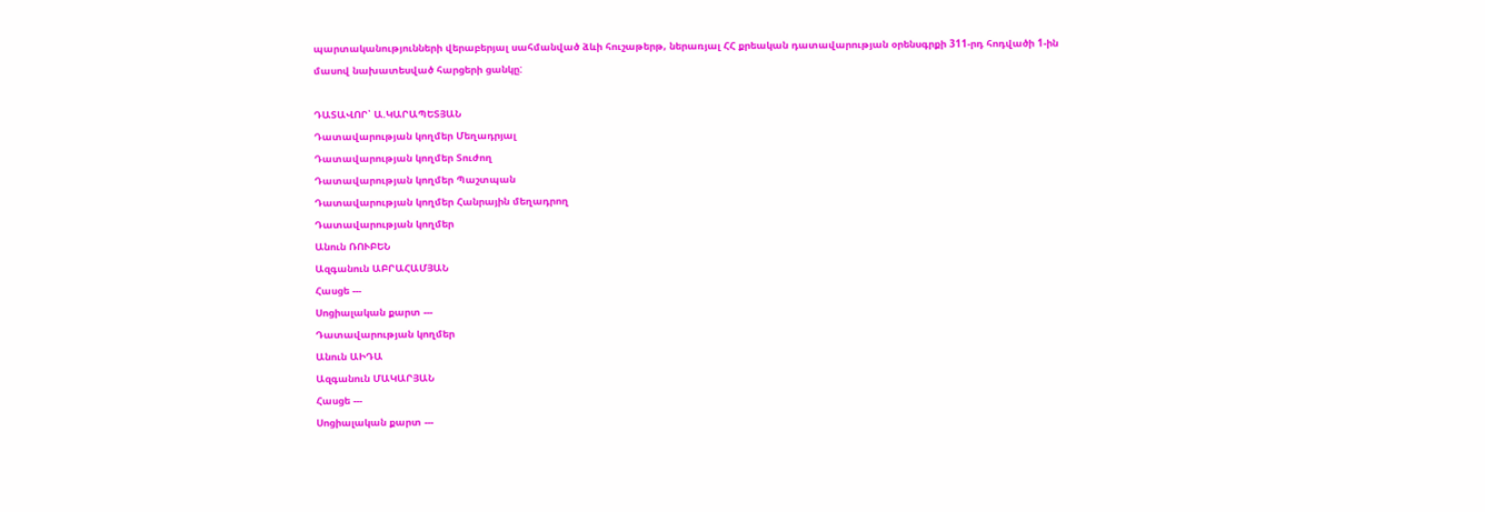պարտականությունների վերաբերյալ սահմանված ձևի հուշաթերթ, ներառյալ ՀՀ քրեական դատավարության օրենսգրքի 311-րդ հոդվածի 1-ին մասով նախատեսված հարցերի ցանկը:

ԴԱՏԱՎՈՐ՝ Ա.ԿԱՐԱՊԵՏՅԱՆ
Դատավարության կողմեր Մեղադրյալ
Դատավարության կողմեր Տուժող
Դատավարության կողմեր Պաշտպան
Դատավարության կողմեր Հանրային մեղադրող
Դատավարության կողմեր
Անուն ՌՈՒԲԵՆ
Ազգանուն ԱԲՐԱՀԱՄՅԱՆ
Հասցե ---
Սոցիալական քարտ ---
Դատավարության կողմեր
Անուն ԱԻԴԱ
Ազգանուն ՄԱԿԱՐՅԱՆ
Հասցե ---
Սոցիալական քարտ ---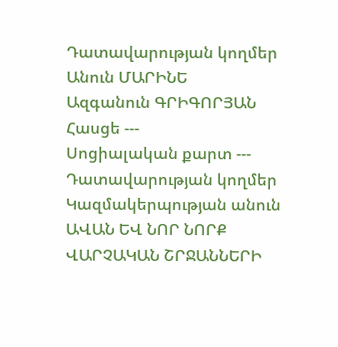Դատավարության կողմեր
Անուն ՄԱՐԻՆԵ
Ազգանուն ԳՐԻԳՈՐՅԱՆ
Հասցե ---
Սոցիալական քարտ ---
Դատավարության կողմեր
Կազմակերպության անուն ԱՎԱՆ ԵՎ ՆՈՐ ՆՈՐՔ ՎԱՐՉԱԿԱՆ ՇՐՋԱՆՆԵՐԻ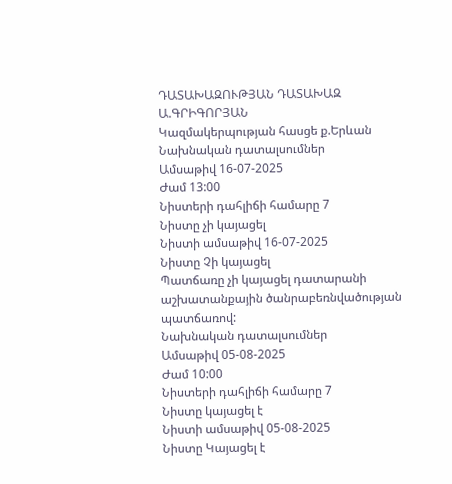ԴԱՏԱԽԱԶՈՒԹՅԱՆ ԴԱՏԱԽԱԶ Ա.ԳՐԻԳՈՐՅԱՆ
Կազմակերպության հասցե ք.Երևան
Նախնական դատալսումներ
Ամսաթիվ 16-07-2025
Ժամ 13:00
Նիստերի դահլիճի համարը 7
Նիստը չի կայացել
Նիստի ամսաթիվ 16-07-2025
Նիստը Չի կայացել
Պատճառը չի կայացել դատարանի աշխատանքային ծանրաբեռնվածության պատճառով:
Նախնական դատալսումներ
Ամսաթիվ 05-08-2025
Ժամ 10:00
Նիստերի դահլիճի համարը 7
Նիստը կայացել է
Նիստի ամսաթիվ 05-08-2025
Նիստը Կայացել է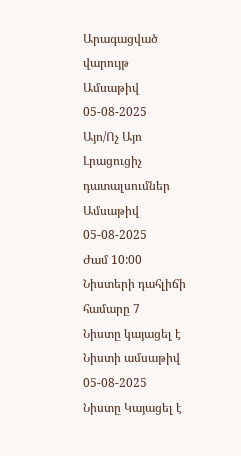Արագացված վարույթ
Ամսաթիվ 05-08-2025
Այո/Ոչ Այո
Լրացուցիչ դատալսումներ
Ամսաթիվ 05-08-2025
Ժամ 10:00
Նիստերի դահլիճի համարը 7
Նիստը կայացել է
Նիստի ամսաթիվ 05-08-2025
Նիստը Կայացել է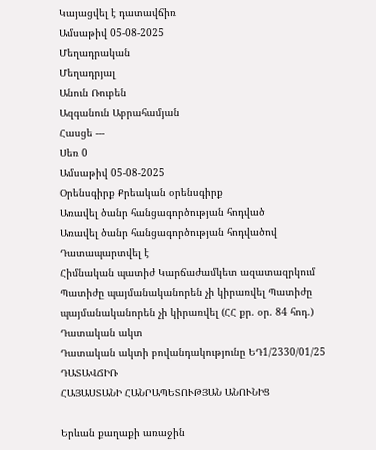Կայացվել է դատավճիռ
Ամսաթիվ 05-08-2025
Մեղադրական
Մեղադրյալ
Անուն Ռուբեն
Ազգանուն Աբրահամյան
Հասցե ---
Սեռ 0
Ամսաթիվ 05-08-2025
Օրենսգիրք Քրեական օրենսգիրք
Առավել ծանր հանցագործության հոդված
Առավել ծանր հանցագործության հոդվածով Դատապարտվել է
Հիմնական պատիժ Կարճաժամկետ ազատազրկում
Պատիժը պայմանականորեն չի կիրառվել Պատիժը պայմանականորեն չի կիրառվել (ՀՀ քր. օր. 84 հոդ.)
Դատական ակտ
Դատական ակտի բովանդակությունը ԵԴ1/2330/01/25
ԴԱՏԱՎՃԻՌ
ՀԱՅԱՍՏԱՆԻ ՀԱՆՐԱՊԵՏՈՒԹՅԱՆ ԱՆՈՒՆԻՑ

Երևան քաղաքի առաջին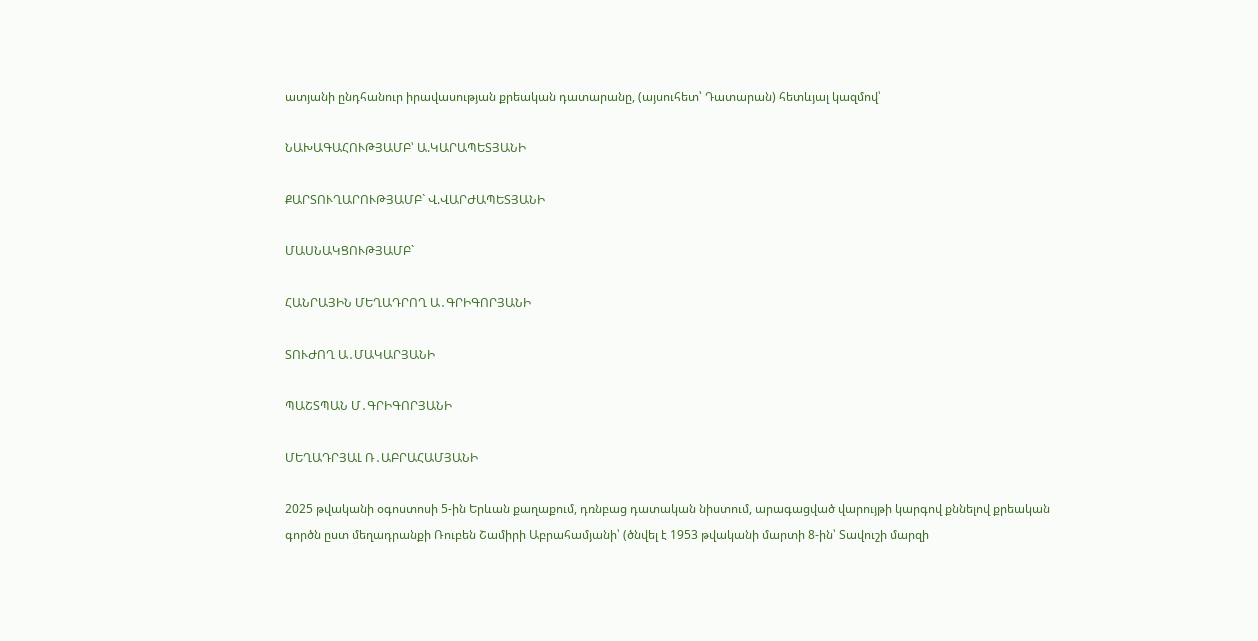ատյանի ընդհանուր իրավասության քրեական դատարանը, (այսուհետ՝ Դատարան) հետևյալ կազմով՝

ՆԱԽԱԳԱՀՈՒԹՅԱՄԲ՝ Ա.ԿԱՐԱՊԵՏՅԱՆԻ

ՔԱՐՏՈՒՂԱՐՈՒԹՅԱՄԲ` Վ.ՎԱՐԺԱՊԵՏՅԱՆԻ

ՄԱՍՆԱԿՑՈՒԹՅԱՄԲ`

ՀԱՆՐԱՅԻՆ ՄԵՂԱԴՐՈՂ Ա․ԳՐԻԳՈՐՅԱՆԻ

ՏՈՒԺՈՂ Ա․ՄԱԿԱՐՅԱՆԻ

ՊԱՇՏՊԱՆ Մ․ԳՐԻԳՈՐՅԱՆԻ

ՄԵՂԱԴՐՅԱԼ Ռ․ԱԲՐԱՀԱՄՅԱՆԻ

2025 թվականի օգոստոսի 5-ին Երևան քաղաքում, դռնբաց դատական նիստում, արագացված վարույթի կարգով քննելով քրեական գործն ըստ մեղադրանքի Ռուբեն Շամիրի Աբրահամյանի՝ (ծնվել է 1953 թվականի մարտի 8-ին՝ Տավուշի մարզի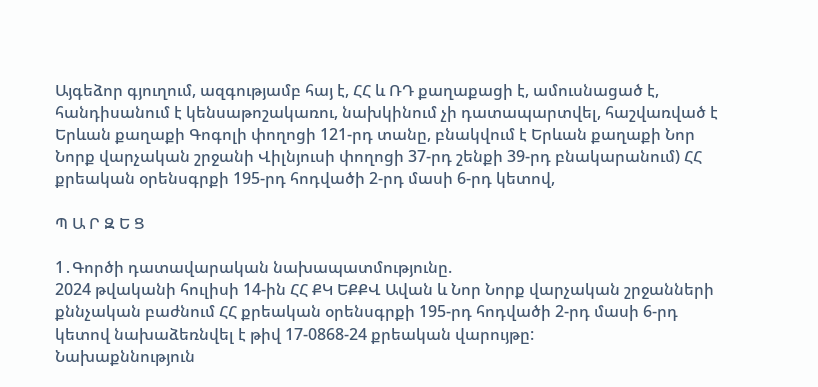Այգեձոր գյուղում, ազգությամբ հայ է, ՀՀ և ՌԴ քաղաքացի է, ամուսնացած է, հանդիսանում է կենսաթոշակառու, նախկինում չի դատապարտվել, հաշվառված է Երևան քաղաքի Գոգոլի փողոցի 121-րդ տանը, բնակվում է Երևան քաղաքի Նոր Նորք վարչական շրջանի Վիլնյուսի փողոցի 37-րդ շենքի 39-րդ բնակարանում) ՀՀ քրեական օրենսգրքի 195-րդ հոդվածի 2-րդ մասի 6-րդ կետով,

Պ Ա Ր Զ Ե Ց

1․Գործի դատավարական նախապատմությունը.
2024 թվականի հուլիսի 14-ին ՀՀ ՔԿ ԵՔՔՎ Ավան և Նոր Նորք վարչական շրջանների քննչական բաժնում ՀՀ քրեական օրենսգրքի 195-րդ հոդվածի 2-րդ մասի 6-րդ կետով նախաձեռնվել է թիվ 17-0868-24 քրեական վարույթը:
Նախաքննություն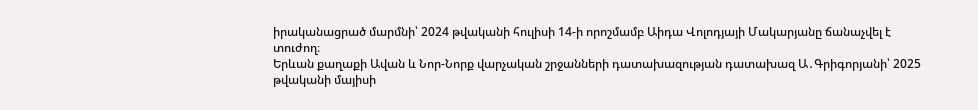իրականացրած մարմնի՝ 2024 թվականի հուլիսի 14-ի որոշմամբ Աիդա Վոլոդյայի Մակարյանը ճանաչվել է տուժող։
Երևան քաղաքի Ավան և Նոր-Նորք վարչական շրջանների դատախազության դատախազ Ա․Գրիգորյանի՝ 2025 թվականի մայիսի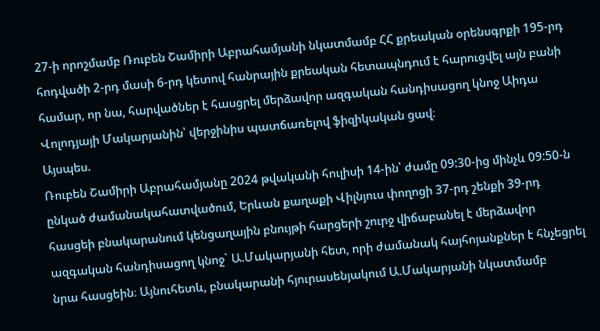27-ի որոշմամբ Ռուբեն Շամիրի Աբրահամյանի նկատմամբ ՀՀ քրեական օրենսգրքի 195-րդ հոդվածի 2-րդ մասի 6-րդ կետով հանրային քրեական հետապնդում է հարուցվել այն բանի համար, որ նա, հարվածներ է հասցրել մերձավոր ազգական հանդիսացող կնոջ Աիդա Վոլոդյայի Մակարյանին՝ վերջինիս պատճառելով ֆիզիկական ցավ։
Այսպես.
Ռուբեն Շամիրի Աբրահամյանը 2024 թվականի հուլիսի 14-ին՝ ժամը 09:30-ից մինչև 09:50-ն ընկած ժամանակահատվածում, Երևան քաղաքի Վիլնյուս փողոցի 37-րդ շենքի 39-րդ հասցեի բնակարանում կենցաղային բնույթի հարցերի շուրջ վիճաբանել է մերձավոր ազգական հանդիսացող կնոջ` Ա.Մակարյանի հետ, որի ժամանակ հայհոյանքներ է հնչեցրել նրա հասցեին։ Այնուհետև, բնակարանի հյուրասենյակում Ա.Մակարյանի նկատմամբ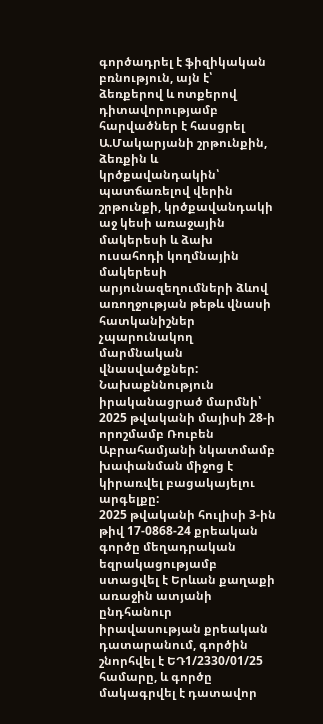գործադրել է ֆիզիկական բռնություն, այն է՝ ձեռքերով և ոտքերով դիտավորությամբ հարվածներ է հասցրել Ա.Մակարյանի շրթունքին, ձեռքին և կրծքավանդակին՝ պատճառելով վերին շրթունքի, կրծքավանդակի աջ կեսի առաջային մակերեսի և ձախ ուսահոդի կողմնային մակերեսի արյունազեղումների ձևով առողջության թեթև վնասի հատկանիշներ չպարունակող մարմնական վնասվածքներ:
Նախաքննություն իրականացրած մարմնի՝ 2025 թվականի մայիսի 28-ի որոշմամբ Ռուբեն Աբրահամյանի նկատմամբ խափանման միջոց է կիրառվել բացակայելու արգելքը:
2025 թվականի հուլիսի 3-ին թիվ 17-0868-24 քրեական գործը մեղադրական եզրակացությամբ ստացվել է Երևան քաղաքի առաջին ատյանի ընդհանուր իրավասության քրեական դատարանում, գործին շնորհվել է ԵԴ1/2330/01/25 համարը, և գործը մակագրվել է դատավոր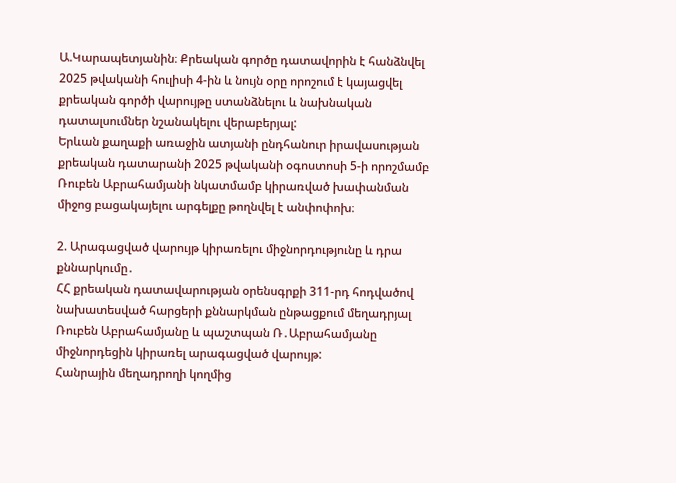Ա.Կարապետյանին։ Քրեական գործը դատավորին է հանձնվել 2025 թվականի հուլիսի 4-ին և նույն օրը որոշում է կայացվել քրեական գործի վարույթը ստանձնելու և նախնական դատալսումներ նշանակելու վերաբերյալ:
Երևան քաղաքի առաջին ատյանի ընդհանուր իրավասության քրեական դատարանի 2025 թվականի օգոստոսի 5-ի որոշմամբ Ռուբեն Աբրահամյանի նկատմամբ կիրառված խափանման միջոց բացակայելու արգելքը թողնվել է անփոփոխ։

2. Արագացված վարույթ կիրառելու միջնորդությունը և դրա քննարկումը․
ՀՀ քրեական դատավարության օրենսգրքի 311-րդ հոդվածով նախատեսված հարցերի քննարկման ընթացքում մեղադրյալ Ռուբեն Աբրահամյանը և պաշտպան Ռ․Աբրահամյանը միջնորդեցին կիրառել արագացված վարույթ:
Հանրային մեղադրողի կողմից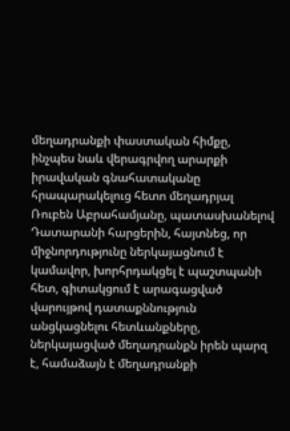մեղադրանքի փաստական հիմքը, ինչպես նաև վերագրվող արարքի իրավական գնահատականը հրապարակելուց հետո մեղադրյալ Ռուբեն Աբրահամյանը, պատասխանելով Դատարանի հարցերին, հայտնեց, որ միջնորդությունը ներկայացնում է կամավոր, խորհրդակցել է պաշտպանի հետ, գիտակցում է արագացված վարույթով դատաքննություն անցկացնելու հետևանքները, ներկայացված մեղադրանքն իրեն պարզ է, համաձայն է մեղադրանքի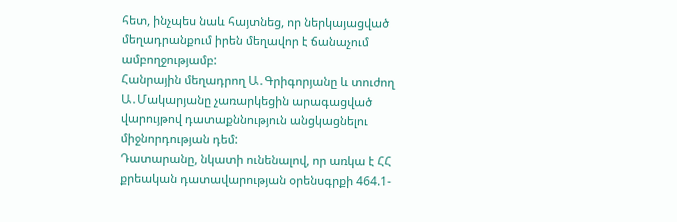հետ, ինչպես նաև հայտնեց, որ ներկայացված մեղադրանքում իրեն մեղավոր է ճանաչում ամբողջությամբ:
Հանրային մեղադրող Ա․Գրիգորյանը և տուժող Ա․Մակարյանը չառարկեցին արագացված վարույթով դատաքննություն անցկացնելու միջնորդության դեմ:
Դատարանը, նկատի ունենալով, որ առկա է ՀՀ քրեական դատավարության օրենսգրքի 464.1-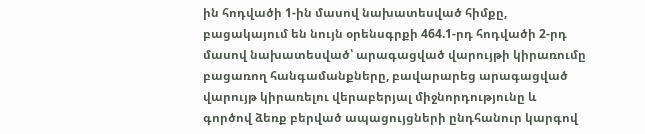ին հոդվածի 1-ին մասով նախատեսված հիմքը, բացակայում են նույն օրենսգրքի 464.1-րդ հոդվածի 2-րդ մասով նախատեսված՝ արագացված վարույթի կիրառումը բացառող հանգամանքները, բավարարեց արագացված վարույթ կիրառելու վերաբերյալ միջնորդությունը և գործով ձեռք բերված ապացույցների ընդհանուր կարգով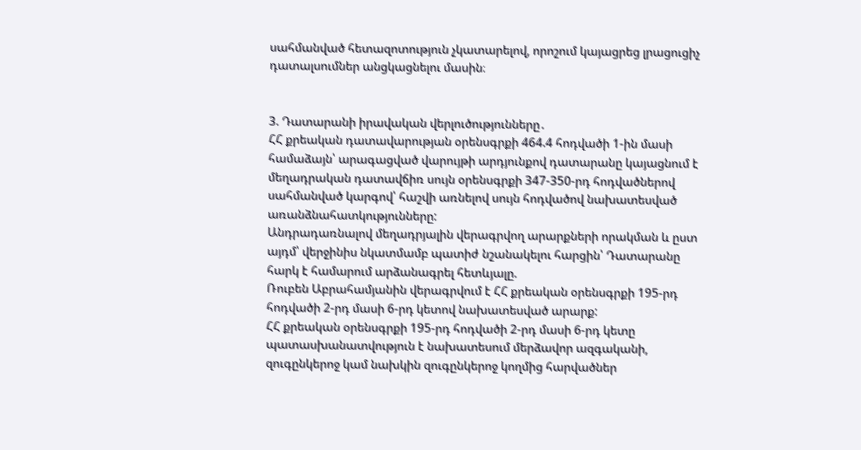սահմանված հետազոտություն չկատարելով, որոշում կայացրեց լրացուցիչ դատալսումներ անցկացնելու մասին։


3. Դատարանի իրավական վերլուծությունները․
ՀՀ քրեական դատավարության օրենսգրքի 464.4 հոդվածի 1-ին մասի համաձայն՝ արագացված վարույթի արդյունքով դատարանը կայացնում է մեղադրական դատավճիռ սույն օրենսգրքի 347-350-րդ հոդվածներով սահմանված կարգով՝ հաշվի առնելով սույն հոդվածով նախատեսված առանձնահատկությունները:
Անդրադառնալով մեղադրյալին վերագրվող արարքների որակման և ըստ այդմ՝ վերջինիս նկատմամբ պատիժ նշանակելու հարցին՝ Դատարանը հարկ է համարում արձանագրել հետևյալը.
Ռուբեն Աբրահամյանին վերագրվում է ՀՀ քրեական օրենսգրքի 195-րդ հոդվածի 2-րդ մասի 6-րդ կետով նախատեսված արարք:
ՀՀ քրեական օրենսգրքի 195-րդ հոդվածի 2-րդ մասի 6-րդ կետը պատասխանատվություն է նախատեսում մերձավոր ազգականի, զուգընկերոջ կամ նախկին զուգընկերոջ կողմից հարվածներ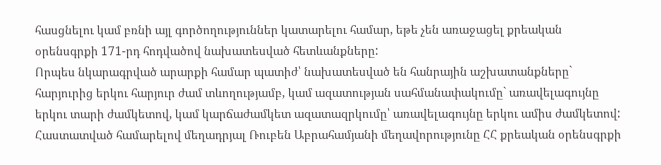հասցնելու կամ բռնի այլ գործողություններ կատարելու համար, եթե չեն առաջացել քրեական օրենսգրքի 171-րդ հոդվածով նախատեսված հետևանքները:
Որպես նկարագրված արարքի համար պատիժ՝ նախատեսված են հանրային աշխատանքները` հարյուրից երկու հարյուր ժամ տևողությամբ, կամ ազատության սահմանափակումը` առավելագույնը երկու տարի ժամկետով, կամ կարճաժամկետ ազատազրկումը՝ առավելագույնը երկու ամիս ժամկետով:
Հաստատված համարելով մեղադրյալ Ռուբեն Աբրահամյանի մեղավորությունը ՀՀ քրեական օրենսգրքի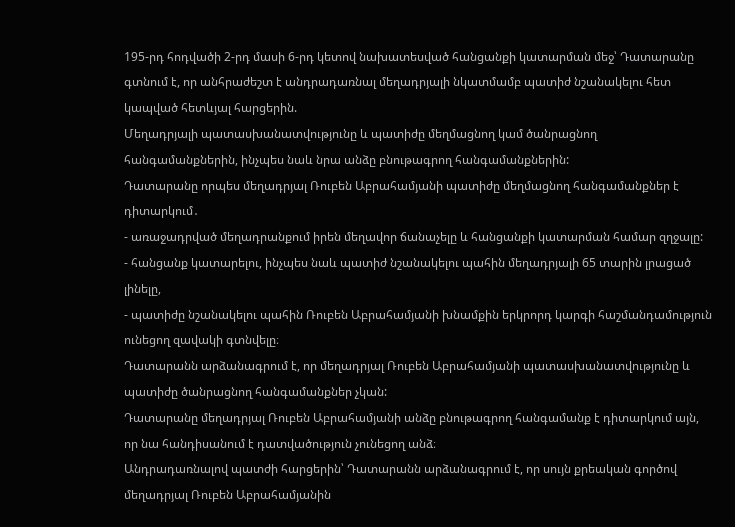195-րդ հոդվածի 2-րդ մասի 6-րդ կետով նախատեսված հանցանքի կատարման մեջ՝ Դատարանը գտնում է, որ անհրաժեշտ է անդրադառնալ մեղադրյալի նկատմամբ պատիժ նշանակելու հետ կապված հետևյալ հարցերին.
Մեղադրյալի պատասխանատվությունը և պատիժը մեղմացնող կամ ծանրացնող հանգամանքներին, ինչպես նաև նրա անձը բնութագրող հանգամանքներին:
Դատարանը որպես մեղադրյալ Ռուբեն Աբրահամյանի պատիժը մեղմացնող հանգամանքներ է դիտարկում․
- առաջադրված մեղադրանքում իրեն մեղավոր ճանաչելը և հանցանքի կատարման համար զղջալը:
- հանցանք կատարելու, ինչպես նաև պատիժ նշանակելու պահին մեղադրյալի 65 տարին լրացած լինելը,
- պատիժը նշանակելու պահին Ռուբեն Աբրահամյանի խնամքին երկրորդ կարգի հաշմանդամություն ունեցող զավակի գտնվելը։
Դատարանն արձանագրում է, որ մեղադրյալ Ռուբեն Աբրահամյանի պատասխանատվությունը և պատիժը ծանրացնող հանգամանքներ չկան:
Դատարանը մեղադրյալ Ռուբեն Աբրահամյանի անձը բնութագրող հանգամանք է դիտարկում այն, որ նա հանդիսանում է դատվածություն չունեցող անձ։
Անդրադառնալով պատժի հարցերին՝ Դատարանն արձանագրում է, որ սույն քրեական գործով մեղադրյալ Ռուբեն Աբրահամյանին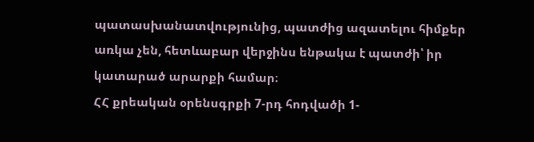պատասխանատվությունից, պատժից ազատելու հիմքեր առկա չեն, հետևաբար վերջինս ենթակա է պատժի՝ իր կատարած արարքի համար։
ՀՀ քրեական օրենսգրքի 7-րդ հոդվածի 1-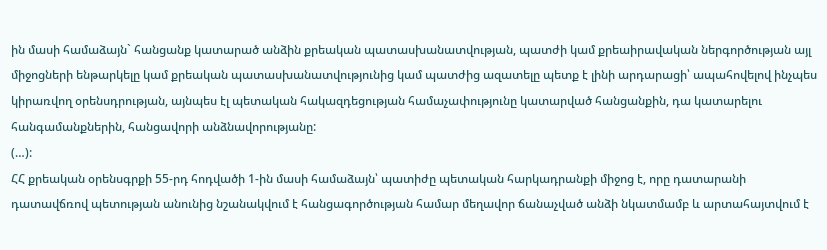ին մասի համաձայն` հանցանք կատարած անձին քրեական պատասխանատվության, պատժի կամ քրեաիրավական ներգործության այլ միջոցների ենթարկելը կամ քրեական պատասխանատվությունից կամ պատժից ազատելը պետք է լինի արդարացի՝ ապահովելով ինչպես կիրառվող օրենսդրության, այնպես էլ պետական հակազդեցության համաչափությունը կատարված հանցանքին, դա կատարելու հանգամանքներին, հանցավորի անձնավորությանը:
(…):
ՀՀ քրեական օրենսգրքի 55-րդ հոդվածի 1-ին մասի համաձայն՝ պատիժը պետական հարկադրանքի միջոց է, որը դատարանի դատավճռով պետության անունից նշանակվում է հանցագործության համար մեղավոր ճանաչված անձի նկատմամբ և արտահայտվում է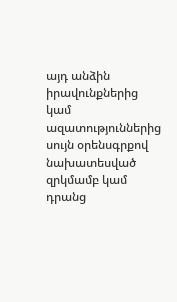այդ անձին իրավունքներից կամ ազատություններից սույն օրենսգրքով նախատեսված զրկմամբ կամ դրանց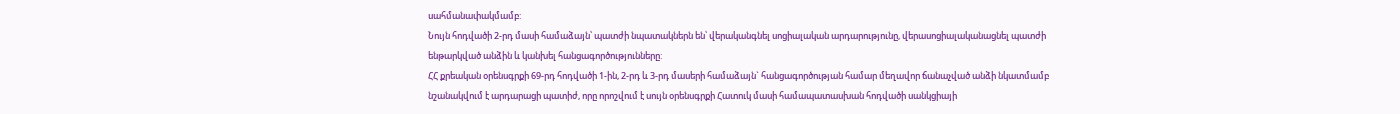սահմանափակմամբ:
Նույն հոդվածի 2-րդ մասի համաձայն՝ պատժի նպատակներն են՝ վերականգնել սոցիալական արդարությունը, վերասոցիալականացնել պատժի ենթարկված անձին և կանխել հանցագործությունները:
ՀՀ քրեական օրենսգրքի 69-րդ հոդվածի 1-ին, 2-րդ և 3-րդ մասերի համաձայն` հանցագործության համար մեղավոր ճանաչված անձի նկատմամբ նշանակվում է արդարացի պատիժ, որը որոշվում է սույն օրենսգրքի Հատուկ մասի համապատասխան հոդվածի սանկցիայի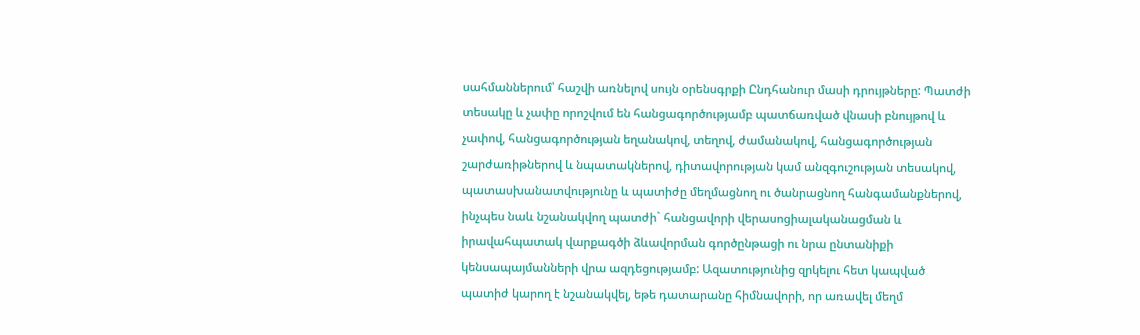սահմաններում՝ հաշվի առնելով սույն օրենսգրքի Ընդհանուր մասի դրույթները: Պատժի տեսակը և չափը որոշվում են հանցագործությամբ պատճառված վնասի բնույթով և չափով, հանցագործության եղանակով, տեղով, ժամանակով, հանցագործության շարժառիթներով և նպատակներով, դիտավորության կամ անզգուշության տեսակով, պատասխանատվությունը և պատիժը մեղմացնող ու ծանրացնող հանգամանքներով, ինչպես նաև նշանակվող պատժի` հանցավորի վերասոցիալականացման և իրավահպատակ վարքագծի ձևավորման գործընթացի ու նրա ընտանիքի կենսապայմանների վրա ազդեցությամբ: Ազատությունից զրկելու հետ կապված պատիժ կարող է նշանակվել, եթե դատարանը հիմնավորի, որ առավել մեղմ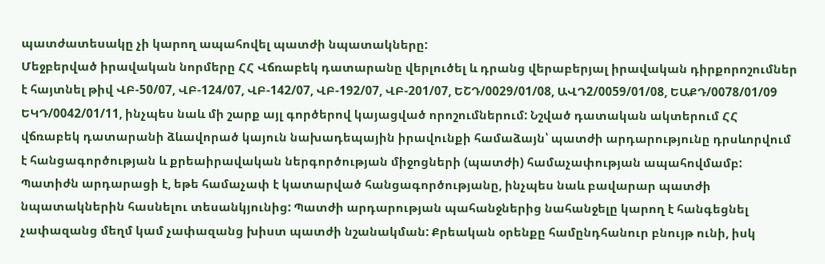պատժատեսակը չի կարող ապահովել պատժի նպատակները:
Մեջբերված իրավական նորմերը ՀՀ Վճռաբեկ դատարանը վերլուծել և դրանց վերաբերյալ իրավական դիրքորոշումներ է հայտնել թիվ ՎԲ-50/07, ՎԲ-124/07, ՎԲ-142/07, ՎԲ-192/07, ՎԲ-201/07, ԵՇԴ/0029/01/08, ԱՎԴ2/0059/01/08, ԵԱՔԴ/0078/01/09 ԵԿԴ/0042/01/11, ինչպես նաև մի շարք այլ գործերով կայացված որոշումներում: Նշված դատական ակտերում ՀՀ վճռաբեկ դատարանի ձևավորած կայուն նախադեպային իրավունքի համաձայն՝ պատժի արդարությունը դրսևորվում է հանցագործության և քրեաիրավական ներգործության միջոցների (պատժի) համաչափության ապահովմամբ: Պատիժն արդարացի է, եթե համաչափ է կատարված հանցագործությանը, ինչպես նաև բավարար պատժի նպատակներին հասնելու տեսանկյունից: Պատժի արդարության պահանջներից նահանջելը կարող է հանգեցնել չափազանց մեղմ կամ չափազանց խիստ պատժի նշանակման: Քրեական օրենքը համընդհանուր բնույթ ունի, իսկ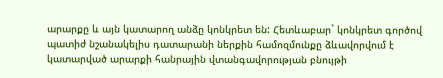արարքը և այն կատարող անձը կոնկրետ են: Հետևաբար` կոնկրետ գործով պատիժ նշանակելիս դատարանի ներքին համոզմունքը ձևավորվում է կատարված արարքի հանրային վտանգավորության բնույթի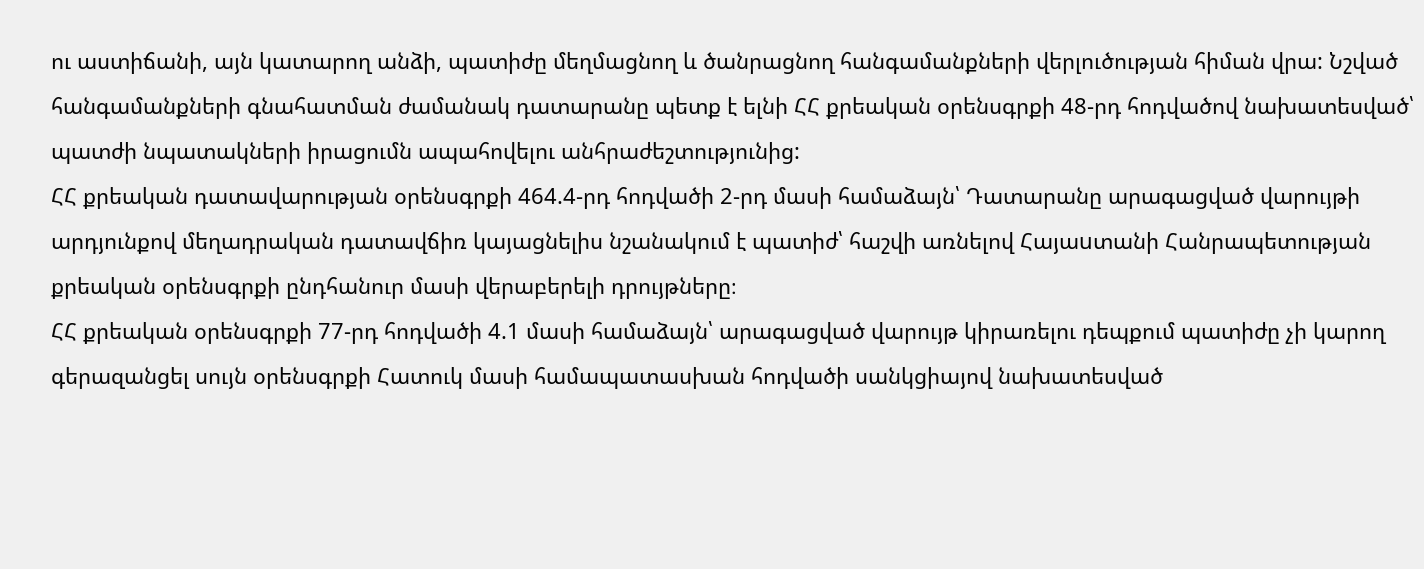ու աստիճանի, այն կատարող անձի, պատիժը մեղմացնող և ծանրացնող հանգամանքների վերլուծության հիման վրա: Նշված հանգամանքների գնահատման ժամանակ դատարանը պետք է ելնի ՀՀ քրեական օրենսգրքի 48-րդ հոդվածով նախատեսված՝ պատժի նպատակների իրացումն ապահովելու անհրաժեշտությունից:
ՀՀ քրեական դատավարության օրենսգրքի 464.4-րդ հոդվածի 2-րդ մասի համաձայն՝ Դատարանը արագացված վարույթի արդյունքով մեղադրական դատավճիռ կայացնելիս նշանակում է պատիժ՝ հաշվի առնելով Հայաuտանի Հանրապետության քրեական օրենսգրքի ընդհանուր մասի վերաբերելի դրույթները։
ՀՀ քրեական օրենսգրքի 77-րդ հոդվածի 4.1 մասի համաձայն՝ արագացված վարույթ կիրառելու դեպքում պատիժը չի կարող գերազանցել սույն օրենսգրքի Հատուկ մասի համապատասխան հոդվածի սանկցիայով նախատեսված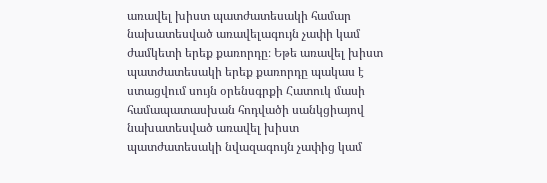առավել խիստ պատժատեսակի համար նախատեսված առավելագույն չափի կամ ժամկետի երեք քառորդը։ Եթե առավել խիստ պատժատեսակի երեք քառորդը պակաս է ստացվում սույն օրենսգրքի Հատուկ մասի համապատասխան հոդվածի սանկցիայով նախատեսված առավել խիստ պատժատեսակի նվազագույն չափից կամ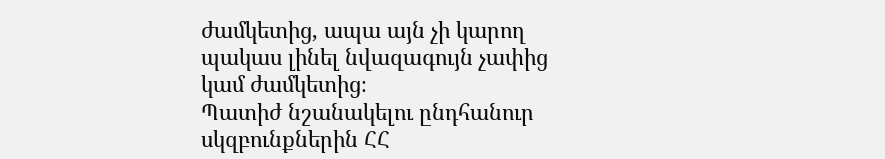ժամկետից, ապա այն չի կարող պակաս լինել նվազագույն չափից կամ ժամկետից։
Պատիժ նշանակելու ընդհանուր սկզբունքներին ՀՀ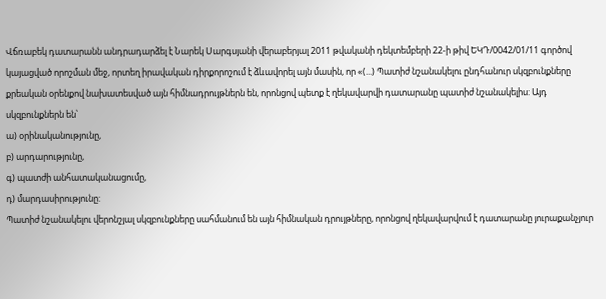Վճռաբեկ դատարանն անդրադարձել է Նարեկ Սարգսյանի վերաբերյալ 2011 թվականի դեկտեմբերի 22-ի թիվ ԵԿԴ/0042/01/11 գործով կայացված որոշման մեջ, որտեղ իրավական դիրքորոշում է ձևավորել այն մասին, որ «(...) Պատիժ նշանակելու ընդհանուր սկզբունքները քրեական օրենքով նախատեսված այն հիմնադրույթներն են, որոնցով պետք է ղեկավարվի դատարանը պատիժ նշանակելիս: Այդ սկզբունքներն են՝
ա) օրինականությունը,
բ) արդարությունը,
գ) պատժի անհատականացումը,
դ) մարդասիրությունը:
Պատիժ նշանակելու վերոնշյալ սկզբունքները սահմանում են այն հիմնական դրույթները, որոնցով ղեկավարվում է դատարանը յուրաքանչյուր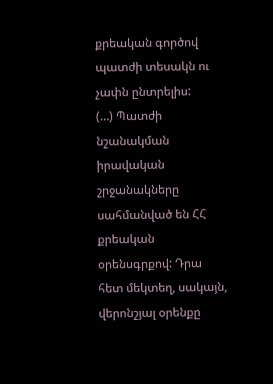քրեական գործով պատժի տեսակն ու չափն ընտրելիս:
(…) Պատժի նշանակման իրավական շրջանակները սահմանված են ՀՀ քրեական օրենսգրքով: Դրա հետ մեկտեղ, սակայն, վերոնշյալ օրենքը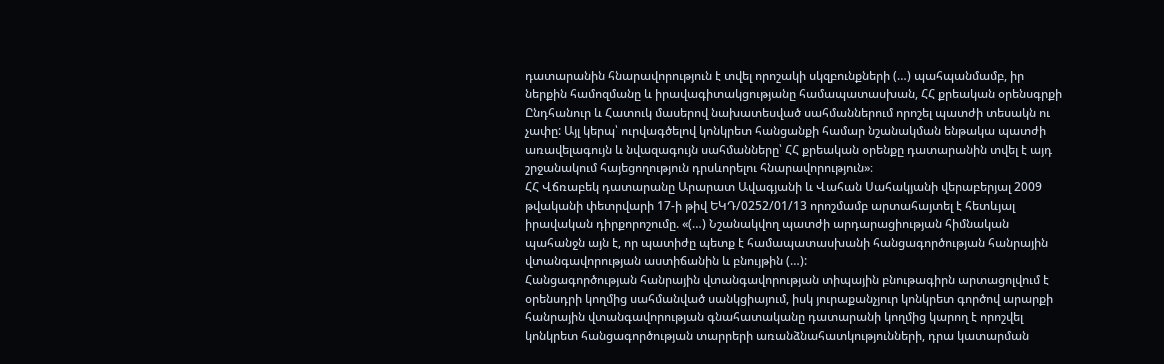դատարանին հնարավորություն է տվել որոշակի սկզբունքների (…) պահպանմամբ, իր ներքին համոզմանը և իրավագիտակցությանը համապատասխան, ՀՀ քրեական օրենսգրքի Ընդհանուր և Հատուկ մասերով նախատեսված սահմաններում որոշել պատժի տեսակն ու չափը: Այլ կերպ՝ ուրվագծելով կոնկրետ հանցանքի համար նշանակման ենթակա պատժի առավելագույն և նվազագույն սահմանները՝ ՀՀ քրեական օրենքը դատարանին տվել է այդ շրջանակում հայեցողություն դրսևորելու հնարավորություն»։
ՀՀ Վճռաբեկ դատարանը Արարատ Ավագյանի և Վահան Սահակյանի վերաբերյալ 2009 թվականի փետրվարի 17-ի թիվ ԵԿԴ/0252/01/13 որոշմամբ արտահայտել է հետևյալ իրավական դիրքորոշումը. «(…) Նշանակվող պատժի արդարացիության հիմնական պահանջն այն է, որ պատիժը պետք է համապատասխանի հանցագործության հանրային վտանգավորության աստիճանին և բնույթին (…):
Հանցագործության հանրային վտանգավորության տիպային բնութագիրն արտացոլվում է օրենսդրի կողմից սահմանված սանկցիայում, իսկ յուրաքանչյուր կոնկրետ գործով արարքի հանրային վտանգավորության գնահատականը դատարանի կողմից կարող է որոշվել կոնկրետ հանցագործության տարրերի առանձնահատկությունների, դրա կատարման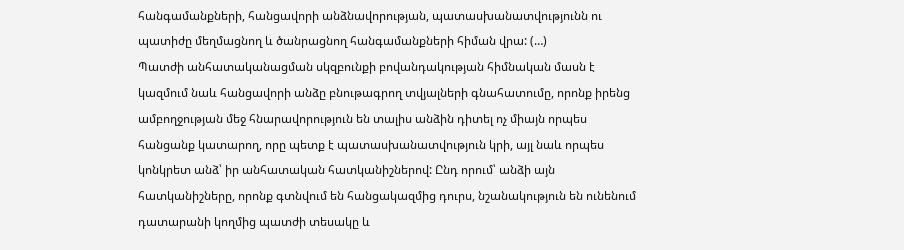հանգամանքների, հանցավորի անձնավորության, պատասխանատվությունն ու պատիժը մեղմացնող և ծանրացնող հանգամանքների հիման վրա: (…)
Պատժի անհատականացման սկզբունքի բովանդակության հիմնական մասն է կազմում նաև հանցավորի անձը բնութագրող տվյալների գնահատումը, որոնք իրենց ամբողջության մեջ հնարավորություն են տալիս անձին դիտել ոչ միայն որպես հանցանք կատարող, որը պետք է պատասխանատվություն կրի, այլ նաև որպես կոնկրետ անձ՝ իր անհատական հատկանիշներով: Ընդ որում՝ անձի այն հատկանիշները, որոնք գտնվում են հանցակազմից դուրս, նշանակություն են ունենում դատարանի կողմից պատժի տեսակը և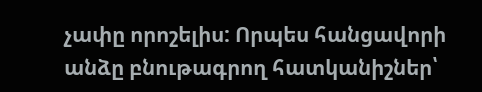չափը որոշելիս: Որպես հանցավորի անձը բնութագրող հատկանիշներ՝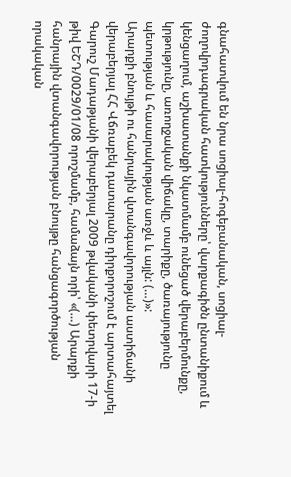գնահատվում են նրա սոցիալ-հոգեբանական, սոցիալ-ժողովրդագրական հատկությունները՝ վարքագիծն ընտանիքում և կենցաղում, աշխատանքի նկատմամբ ունեցած վերաբերմունքը, կրթությունը, առողջական վիճակը, տարիքը, ծառայությունը պետության և հասարակության առջև և այլն: (…)»:
Արարքի բնույթի ու հանրային վտանգավորության աստիճանի վերաբերյալ ՀՀ Վճռաբեկ դատարանը դիրքորոշում է արտահայտել Գարուշ Մադաթյանի վերաբերյալ 2009 թվականի փետրվարի 17-ի թիվ ԵՇԴ/0029/01/08 որոշմամբ, համաձայն որի՝ «(…) Արարքի հանրային վտանգավորության բնույթը հանցագործության որակական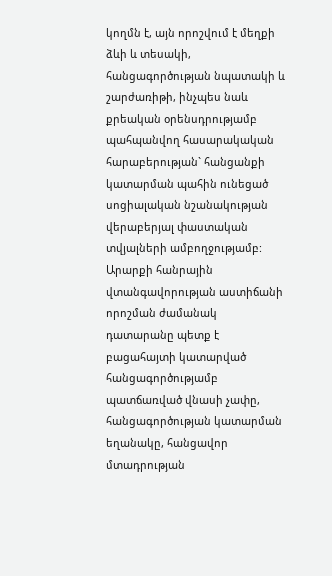կողմն է, այն որոշվում է մեղքի ձևի և տեսակի, հանցագործության նպատակի և շարժառիթի, ինչպես նաև քրեական օրենսդրությամբ պահպանվող հասարակական հարաբերության` հանցանքի կատարման պահին ունեցած սոցիալական նշանակության վերաբերյալ փաստական տվյալների ամբողջությամբ:
Արարքի հանրային վտանգավորության աստիճանի որոշման ժամանակ դատարանը պետք է բացահայտի կատարված հանցագործությամբ պատճառված վնասի չափը, հանցագործության կատարման եղանակը, հանցավոր մտադրության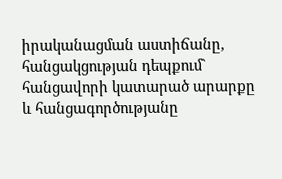իրականացման աստիճանը, հանցակցության դեպքում` հանցավորի կատարած արարքը և հանցագործությանը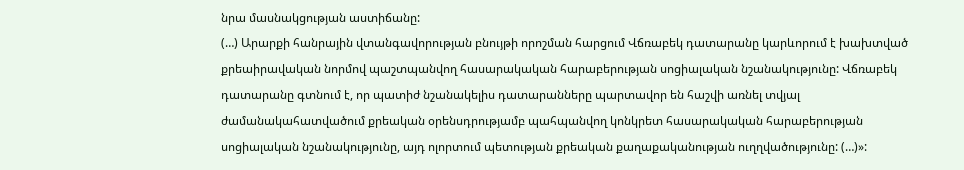նրա մասնակցության աստիճանը:
(…) Արարքի հանրային վտանգավորության բնույթի որոշման հարցում Վճռաբեկ դատարանը կարևորում է խախտված քրեաիրավական նորմով պաշտպանվող հասարակական հարաբերության սոցիալական նշանակությունը: Վճռաբեկ դատարանը գտնում է, որ պատիժ նշանակելիս դատարանները պարտավոր են հաշվի առնել տվյալ ժամանակահատվածում քրեական օրենսդրությամբ պահպանվող կոնկրետ հասարակական հարաբերության սոցիալական նշանակությունը, այդ ոլորտում պետության քրեական քաղաքականության ուղղվածությունը: (…)»: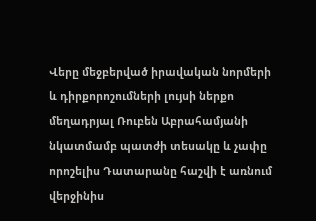Վերը մեջբերված իրավական նորմերի և դիրքորոշումների լույսի ներքո մեղադրյալ Ռուբեն Աբրահամյանի նկատմամբ պատժի տեսակը և չափը որոշելիս Դատարանը հաշվի է առնում վերջինիս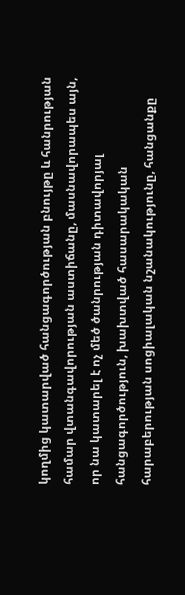կողմից կատարված հանցագործության բնույթը և հանրության համար վտանգավորության աստիճանը, մասնավորապես այն, որ նա կատարել է ոչ մեծ ծանրության դիտավորյալ հանցագործություն, խախտված հասարակական հարաբերության սոցիալական նշանակությունը, հանցանքը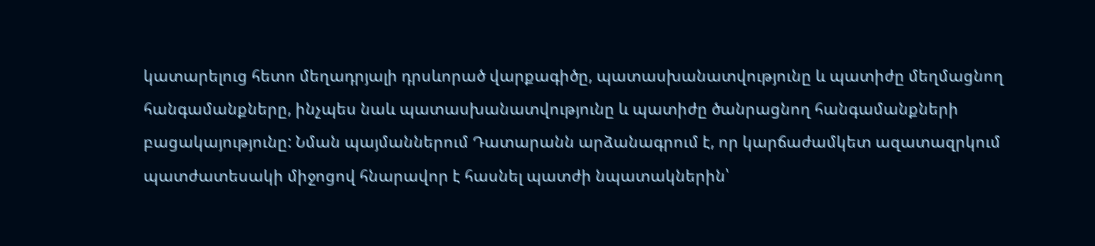կատարելուց հետո մեղադրյալի դրսևորած վարքագիծը, պատասխանատվությունը և պատիժը մեղմացնող հանգամանքները, ինչպես նաև պատասխանատվությունը և պատիժը ծանրացնող հանգամանքների բացակայությունը: Նման պայմաններում Դատարանն արձանագրում է, որ կարճաժամկետ ազատազրկում պատժատեսակի միջոցով հնարավոր է հասնել պատժի նպատակներին՝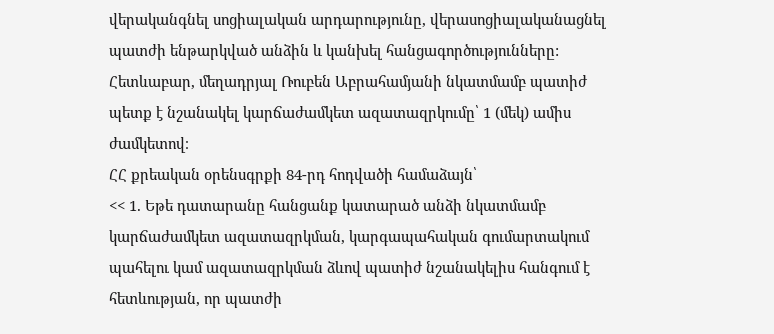վերականգնել սոցիալական արդարությունը, վերասոցիալականացնել պատժի ենթարկված անձին և կանխել հանցագործությունները: Հետևաբար, մեղադրյալ Ռուբեն Աբրահամյանի նկատմամբ պատիժ պետք է նշանակել կարճաժամկետ ազատազրկումը՝ 1 (մեկ) ամիս ժամկետով։
ՀՀ քրեական օրենսգրքի 84-րդ հոդվածի համաձայն՝
<< 1. Եթե դատարանը հանցանք կատարած անձի նկատմամբ կարճաժամկետ ազատազրկման, կարգապահական գումարտակում պահելու կամ ազատազրկման ձևով պատիժ նշանակելիս հանգում է հետևության, որ պատժի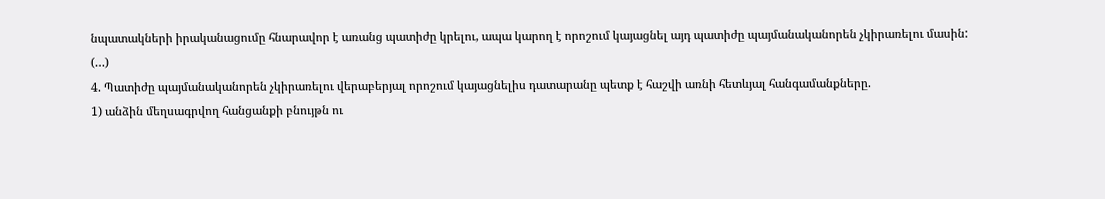նպատակների իրականացումը հնարավոր է առանց պատիժը կրելու, ապա կարող է որոշում կայացնել այդ պատիժը պայմանականորեն չկիրառելու մասին:
(…)
4. Պատիժը պայմանականորեն չկիրառելու վերաբերյալ որոշում կայացնելիս դատարանը պետք է հաշվի առնի հետևյալ հանգամանքները.
1) անձին մեղսագրվող հանցանքի բնույթն ու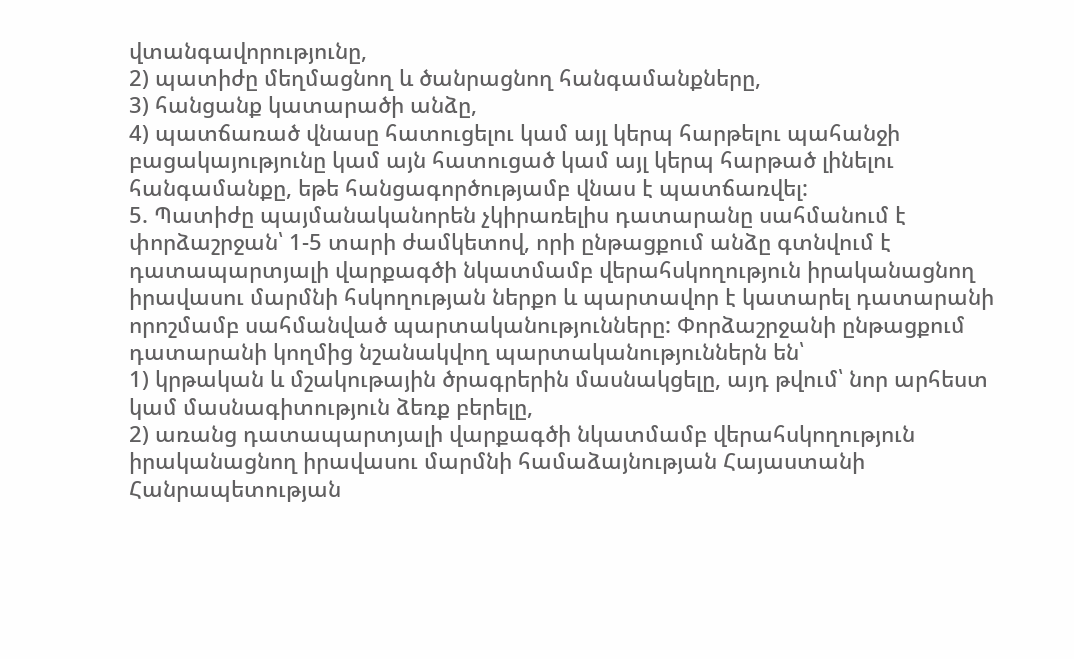վտանգավորությունը,
2) պատիժը մեղմացնող և ծանրացնող հանգամանքները,
3) հանցանք կատարածի անձը,
4) պատճառած վնասը հատուցելու կամ այլ կերպ հարթելու պահանջի բացակայությունը կամ այն հատուցած կամ այլ կերպ հարթած լինելու հանգամանքը, եթե հանցագործությամբ վնաս է պատճառվել:
5. Պատիժը պայմանականորեն չկիրառելիս դատարանը սահմանում է փորձաշրջան՝ 1-5 տարի ժամկետով, որի ընթացքում անձը գտնվում է դատապարտյալի վարքագծի նկատմամբ վերահսկողություն իրականացնող իրավասու մարմնի հսկողության ներքո և պարտավոր է կատարել դատարանի որոշմամբ սահմանված պարտականությունները: Փորձաշրջանի ընթացքում դատարանի կողմից նշանակվող պարտականություններն են՝
1) կրթական և մշակութային ծրագրերին մասնակցելը, այդ թվում՝ նոր արհեստ կամ մասնագիտություն ձեռք բերելը,
2) առանց դատապարտյալի վարքագծի նկատմամբ վերահսկողություն իրականացնող իրավասու մարմնի համաձայնության Հայաստանի Հանրապետության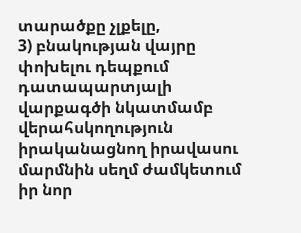տարածքը չլքելը,
3) բնակության վայրը փոխելու դեպքում դատապարտյալի վարքագծի նկատմամբ վերահսկողություն իրականացնող իրավասու մարմնին սեղմ ժամկետում իր նոր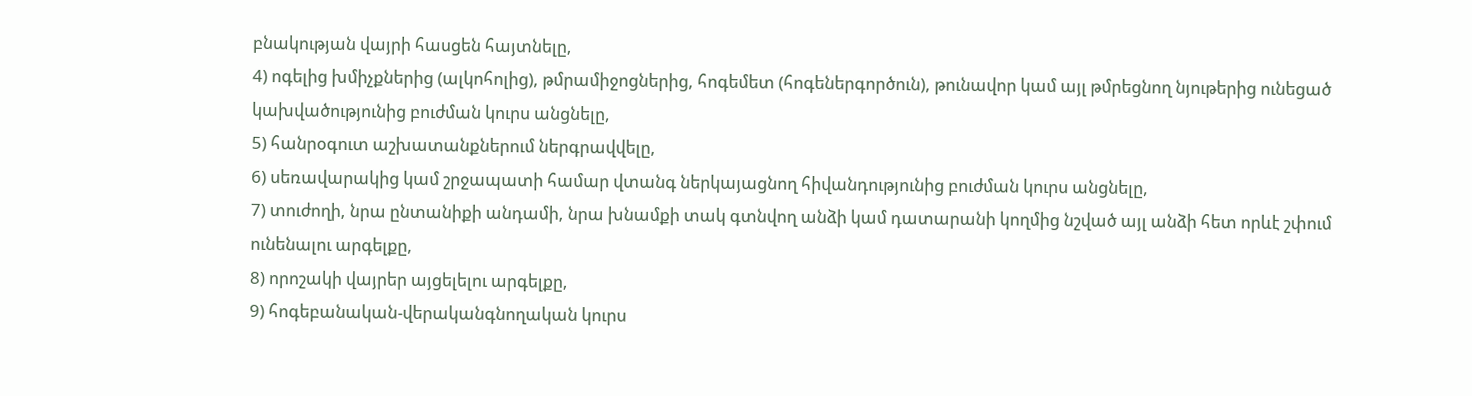բնակության վայրի հասցեն հայտնելը,
4) ոգելից խմիչքներից (ալկոհոլից), թմրամիջոցներից, հոգեմետ (հոգեներգործուն), թունավոր կամ այլ թմրեցնող նյութերից ունեցած կախվածությունից բուժման կուրս անցնելը,
5) հանրօգուտ աշխատանքներում ներգրավվելը,
6) սեռավարակից կամ շրջապատի համար վտանգ ներկայացնող հիվանդությունից բուժման կուրս անցնելը,
7) տուժողի, նրա ընտանիքի անդամի, նրա խնամքի տակ գտնվող անձի կամ դատարանի կողմից նշված այլ անձի հետ որևէ շփում ունենալու արգելքը,
8) որոշակի վայրեր այցելելու արգելքը,
9) հոգեբանական-վերականգնողական կուրս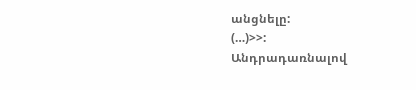անցնելը:
(…)>>:
Անդրադառնալով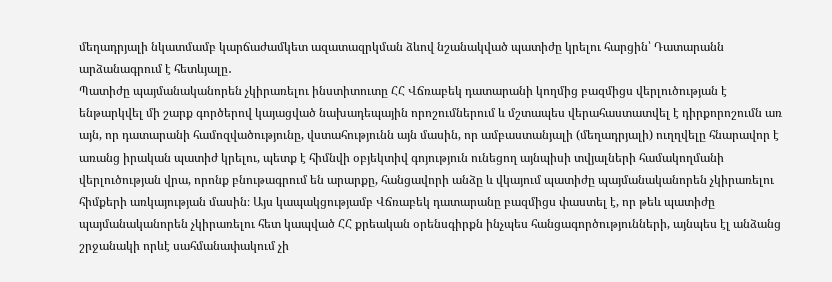մեղադրյալի նկատմամբ կարճաժամկետ ազատազրկման ձևով նշանակված պատիժը կրելու հարցին՝ Դատարանն արձանագրում է հետևյալը․
Պատիժը պայմանականորեն չկիրառելու ինստիտուտը ՀՀ Վճռաբեկ դատարանի կողմից բազմիցս վերլուծության է ենթարկվել մի շարք գործերով կայացված նախադեպային որոշումներում և մշտապես վերահաստատվել է դիրքորոշումն առ այն, որ դատարանի համոզվածությունը, վստահությունն այն մասին, որ ամբաստանյալի (մեղադրյալի) ուղղվելը հնարավոր է առանց իրական պատիժ կրելու, պետք է հիմնվի օբյեկտիվ գոյություն ունեցող այնպիսի տվյալների համակողմանի վերլուծության վրա, որոնք բնութագրում են արարքը, հանցավորի անձը և վկայում պատիժը պայմանականորեն չկիրառելու հիմքերի առկայության մասին։ Այս կապակցությամբ Վճռաբեկ դատարանը բազմիցս փաստել է, որ թեև պատիժը պայմանականորեն չկիրառելու հետ կապված ՀՀ քրեական օրենսգիրքն ինչպես հանցագործությունների, այնպես էլ անձանց շրջանակի որևէ սահմանափակում չի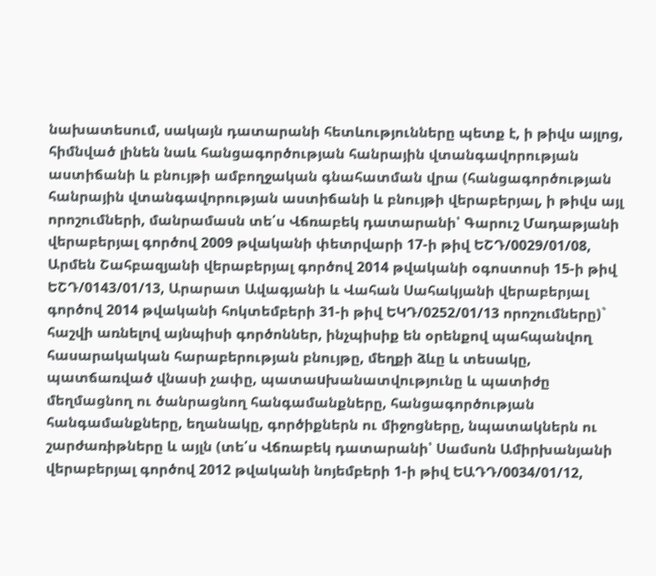նախատեսում, սակայն դատարանի հետևությունները պետք է, ի թիվս այլոց, հիմնված լինեն նաև հանցագործության հանրային վտանգավորության աստիճանի և բնույթի ամբողջական գնահատման վրա (հանցագործության հանրային վտանգավորության աստիճանի և բնույթի վերաբերյալ, ի թիվս այլ որոշումների, մանրամասն տե՛ս Վճռաբեկ դատարանի՝ Գարուշ Մադաթյանի վերաբերյալ գործով 2009 թվականի փետրվարի 17-ի թիվ ԵՇԴ/0029/01/08, Արմեն Շահբազյանի վերաբերյալ գործով 2014 թվականի օգոստոսի 15-ի թիվ ԵՇԴ/0143/01/13, Արարատ Ավագյանի և Վահան Սահակյանի վերաբերյալ գործով 2014 թվականի հոկտեմբերի 31-ի թիվ ԵԿԴ/0252/01/13 որոշումները)` հաշվի առնելով այնպիսի գործոններ, ինչպիսիք են օրենքով պահպանվող հասարակական հարաբերության բնույթը, մեղքի ձևը և տեսակը, պատճառված վնասի չափը, պատաuխանատվությունը և պատիժը մեղմացնող ու ծանրացնող հանգամանքները, հանցագործության հանգամանքները, եղանակը, գործիքներն ու միջոցները, նպատակներն ու շարժառիթները և այլն (տե՛ս Վճռաբեկ դատարանի՝ Սամսոն Ամիրխանյանի վերաբերյալ գործով 2012 թվականի նոյեմբերի 1-ի թիվ ԵԱԴԴ/0034/01/12,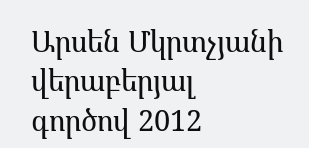Արսեն Մկրտչյանի վերաբերյալ գործով 2012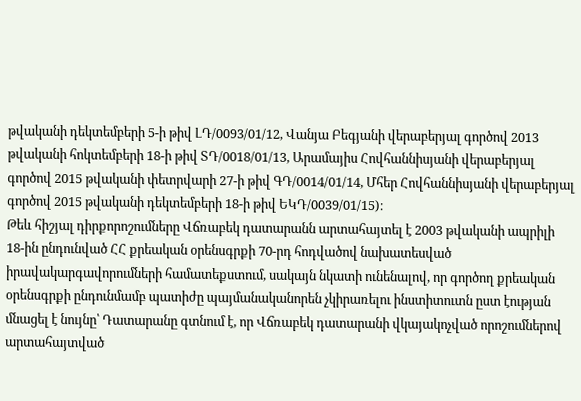թվականի դեկտեմբերի 5-ի թիվ ԼԴ/0093/01/12, Վանյա Բեգյանի վերաբերյալ գործով 2013 թվականի հոկտեմբերի 18-ի թիվ ՏԴ/0018/01/13, Արամայիս Հովհաննիսյանի վերաբերյալ գործով 2015 թվականի փետրվարի 27-ի թիվ ԳԴ/0014/01/14, Մհեր Հովհաննիսյանի վերաբերյալ գործով 2015 թվականի դեկտեմբերի 18-ի թիվ ԵԿԴ/0039/01/15)։
Թեև հիշյալ դիրքորոշումները Վճռաբեկ դատարանն արտահայտել է 2003 թվականի ապրիլի 18-ին ընդունված ՀՀ քրեական օրենսգրքի 70-րդ հոդվածով նախատեսված իրավակարգավորումների համատեքստում, սակայն նկատի ունենալով, որ գործող քրեական օրենսգրքի ընդունմամբ պատիժը պայմանականորեն չկիրառելու ինստիտուտն ըստ էության մնացել է նույնը՝ Դատարանը գտնում է, որ Վճռաբեկ դատարանի վկայակոչված որոշումներով արտահայտված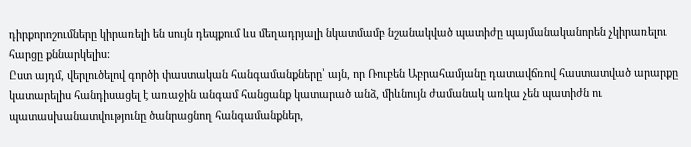դիրքորոշումները կիրառելի են սույն դեպքում ևս մեղադրյալի նկատմամբ նշանակված պատիժը պայմանականորեն չկիրառելու հարցը քննարկելիս:
Ըստ այդմ, վերլուծելով գործի փաստական հանգամանքները՝ այն, որ Ռուբեն Աբրահամյանը դատավճռով հաստատված արարքը կատարելիս հանդիսացել է առաջին անգամ հանցանք կատարած անձ, միևնույն ժամանակ առկա չեն պատիժն ու պատասխանատվությունը ծանրացնող հանգամանքներ,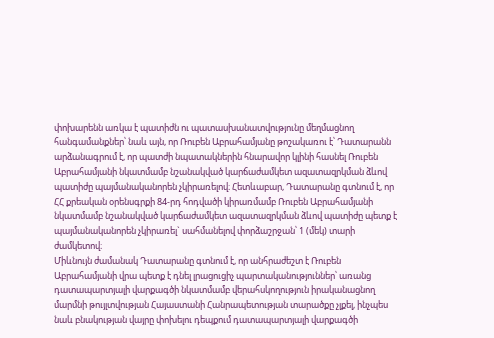փոխարենն առկա է պատիժն ու պատասխանատվությունը մեղմացնող հանգամանքներ՝ նաև այն, որ Ռուբեն Աբրահամյանը թոշակառու է՝ Դատարանն արձանագրում է, որ պատժի նպատակներին հնարավոր կլինի հասնել Ռուբեն Աբրահամյանի նկատմամբ նշանակված կարճաժամկետ ազատազրկման ձևով պատիժը պայմանականորեն չկիրառելով։ Հետևաբար, Դատարանը գտնում է, որ ՀՀ քրեական օրենսգրքի 84-րդ հոդվածի կիրառմամբ Ռուբեն Աբրահամյանի նկատմամբ նշանակված կարճաժամկետ ազատազրկման ձևով պատիժը պետք է պայմանականորեն չկիրառել` սահմանելով փորձաշրջան՝ 1 (մեկ) տարի ժամկետով։
Միևնույն ժամանակ Դատարանը գտնում է, որ անհրաժեշտ է Ռուբեն Աբրահամյանի վրա պետք է դնել լրացուցիչ պարտականություններ՝ առանց դատապարտյալի վարքագծի նկատմամբ վերահսկողություն իրականացնող մարմնի թույլտվության Հայաստանի Հանրապետության տարածքը չլքել, ինչպես նաև բնակության վայրը փոխելու դեպքում դատապարտյալի վարքագծի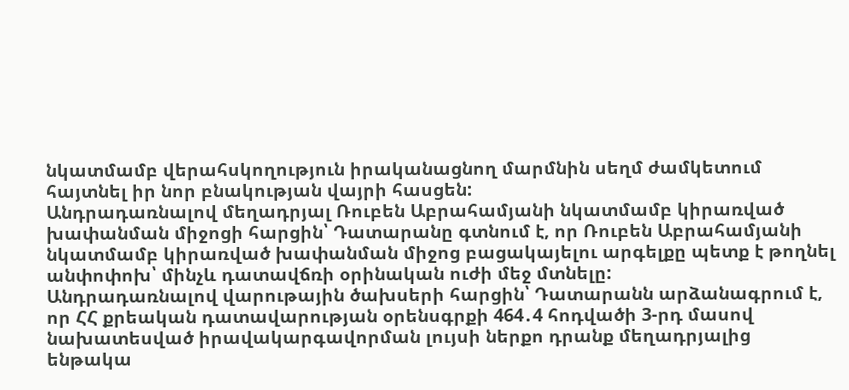նկատմամբ վերահսկողություն իրականացնող մարմնին սեղմ ժամկետում հայտնել իր նոր բնակության վայրի հասցեն:
Անդրադառնալով մեղադրյալ Ռուբեն Աբրահամյանի նկատմամբ կիրառված խափանման միջոցի հարցին՝ Դատարանը գտնում է, որ Ռուբեն Աբրահամյանի նկատմամբ կիրառված խափանման միջոց բացակայելու արգելքը պետք է թողնել անփոփոխ՝ մինչև դատավճռի օրինական ուժի մեջ մտնելը:
Անդրադառնալով վարութային ծախսերի հարցին՝ Դատարանն արձանագրում է, որ ՀՀ քրեական դատավարության օրենսգրքի 464․4 հոդվածի 3-րդ մասով նախատեսված իրավակարգավորման լույսի ներքո դրանք մեղադրյալից ենթակա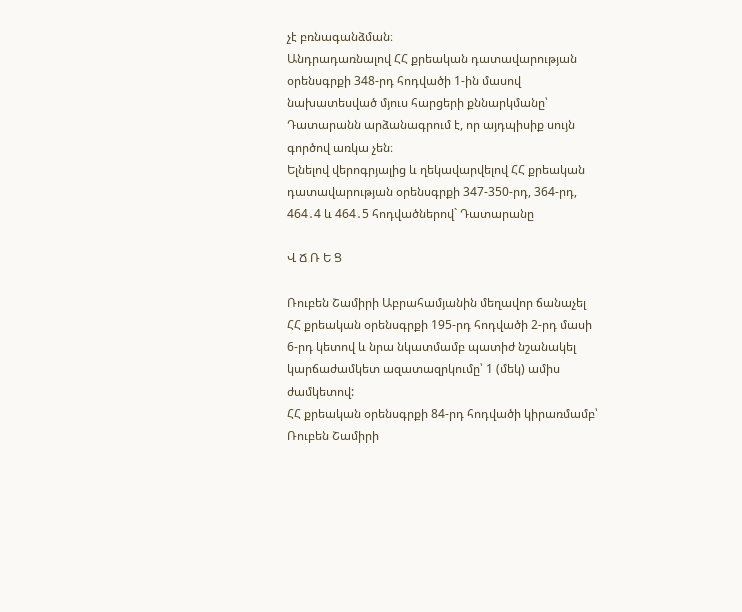չէ բռնագանձման։
Անդրադառնալով ՀՀ քրեական դատավարության օրենսգրքի 348-րդ հոդվածի 1-ին մասով նախատեսված մյուս հարցերի քննարկմանը՝ Դատարանն արձանագրում է, որ այդպիսիք սույն գործով առկա չեն։
Ելնելով վերոգրյալից և ղեկավարվելով ՀՀ քրեական դատավարության օրենսգրքի 347-350-րդ, 364-րդ, 464․4 և 464․5 հոդվածներով` Դատարանը

Վ Ճ Ռ Ե Ց

Ռուբեն Շամիրի Աբրահամյանին մեղավոր ճանաչել ՀՀ քրեական օրենսգրքի 195-րդ հոդվածի 2-րդ մասի 6-րդ կետով և նրա նկատմամբ պատիժ նշանակել կարճաժամկետ ազատազրկումը՝ 1 (մեկ) ամիս ժամկետով:
ՀՀ քրեական օրենսգրքի 84-րդ հոդվածի կիրառմամբ՝ Ռուբեն Շամիրի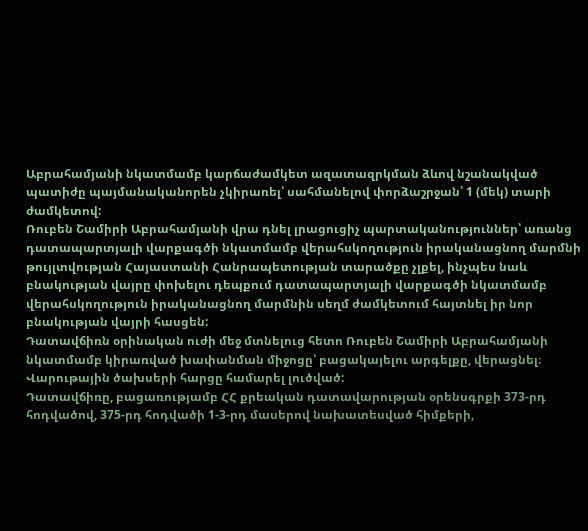Աբրահամյանի նկատմամբ կարճաժամկետ ազատազրկման ձևով նշանակված պատիժը պայմանականորեն չկիրառել՝ սահմանելով փորձաշրջան՝ 1 (մեկ) տարի ժամկետով:
Ռուբեն Շամիրի Աբրահամյանի վրա դնել լրացուցիչ պարտականություններ՝ առանց դատապարտյալի վարքագծի նկատմամբ վերահսկողություն իրականացնող մարմնի թույլտվության Հայաստանի Հանրապետության տարածքը չլքել, ինչպես նաև բնակության վայրը փոխելու դեպքում դատապարտյալի վարքագծի նկատմամբ վերահսկողություն իրականացնող մարմնին սեղմ ժամկետում հայտնել իր նոր բնակության վայրի հասցեն:
Դատավճիռն օրինական ուժի մեջ մտնելուց հետո Ռուբեն Շամիրի Աբրահամյանի նկատմամբ կիրառված խափանման միջոցը՝ բացակայելու արգելքը, վերացնել։
Վարութային ծախսերի հարցը համարել լուծված:
Դատավճիռը, բացառությամբ ՀՀ քրեական դատավարության օրենսգրքի 373-րդ հոդվածով, 375-րդ հոդվածի 1-3-րդ մասերով նախատեսված հիմքերի,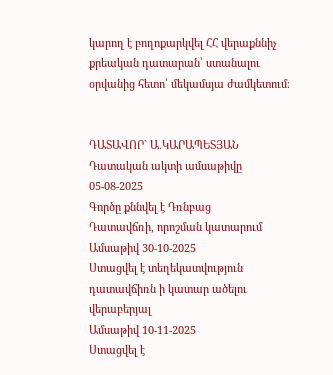կարող է բողոքարկվել ՀՀ վերաքննիչ քրեական դատարան՝ ստանալու օրվանից հետո՝ մեկամսյա ժամկետում։


ԴԱՏԱՎՈՐ` Ա.ԿԱՐԱՊԵՏՅԱՆ
Դատական ակտի ամսաթիվը 05-08-2025
Գործը քննվել է Դռնբաց
Դատավճռի, որոշման կատարում
Ամսաթիվ 30-10-2025
Ստացվել է տեղեկատվություն դատավճիռն ի կատար ածելու վերաբերյալ
Ամսաթիվ 10-11-2025
Ստացվել է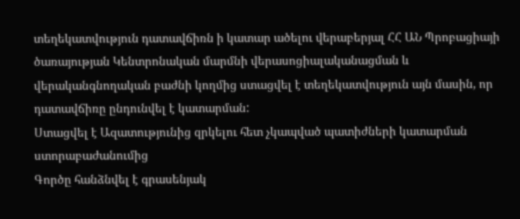տեղեկատվություն դատավճիռն ի կատար ածելու վերաբերյալ ՀՀ ԱՆ Պրոբացիայի ծառայության Կենտրոնական մարմնի վերասոցիալականացման և վերականգնողական բաժնի կողմից ստացվել է տեղեկատվություն այն մասին, որ դատավճիռը ընդունվել է կատարման:
Ստացվել է Ազատությունից զրկելու հետ չկապված պատիժների կատարման ստորաբաժանումից
Գործը հանձնվել է գրասենյակ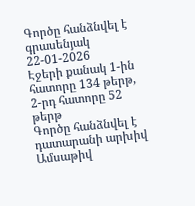Գործը հանձնվել է գրասենյակ 22-01-2026
Էջերի քանակ 1-ին հատորը 134 թերթ, 2-րդ հատորը 52 թերթ
Գործը հանձնվել է դատարանի արխիվ
Ամսաթիվ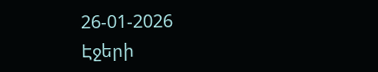26-01-2026
Էջերի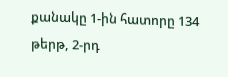քանակը 1-ին հատորը 134 թերթ, 2-րդ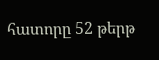հատորը 52 թերթ